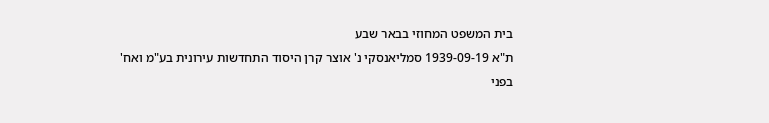בית המשפט המחוזי בבאר שבע
ת"א 1939-09-19 סמליאנסקי נ' אוצר קרן היסוד התחדשות עירונית בע"מ ואח'
בפני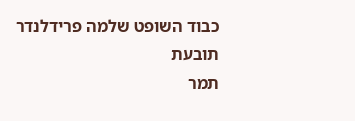כבוד השופט שלמה פרידלנדר
תובעת
תמר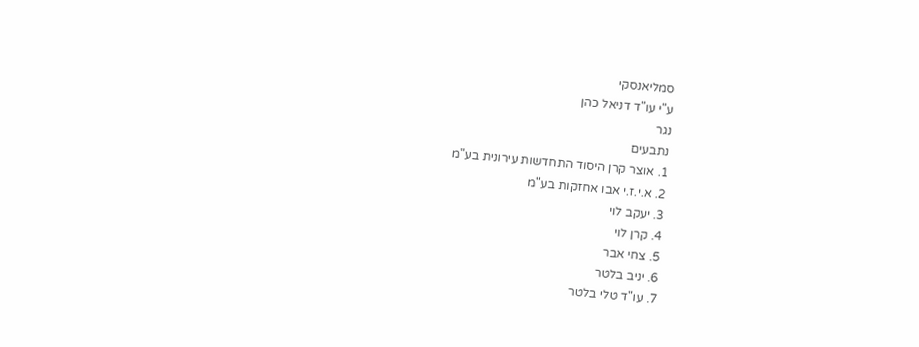סמליאנסקי
ע"י עו"ד דניאל כהן
נגר
נתבעים
1. אוצר קרן היסוד התחדשות עירונית בע"מ
2. א.י.ז.י אבו אחזקות בע"מ
3. יעקב לוי
4. קרן לוי
5. צחי אבר
6. יניב בלטר
7. עו"ד טלי בלטר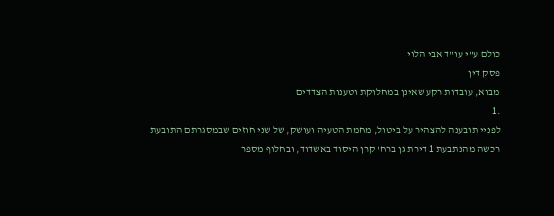כולם ע"י עו"ד אבי הלוי
פסק דין
מבוא, עובדות רקע שאינן במחלוקת וטענות הצדדים
.1
לפניי תובענה להצהיר על ביטול, מחמת הטעיה ועושק, של שני חוזים שבמסגרתם התובעת
רכשה מהנתבעת 1 דירת גן ברח' קרן היסוד באשדוד, ובחלוף מספר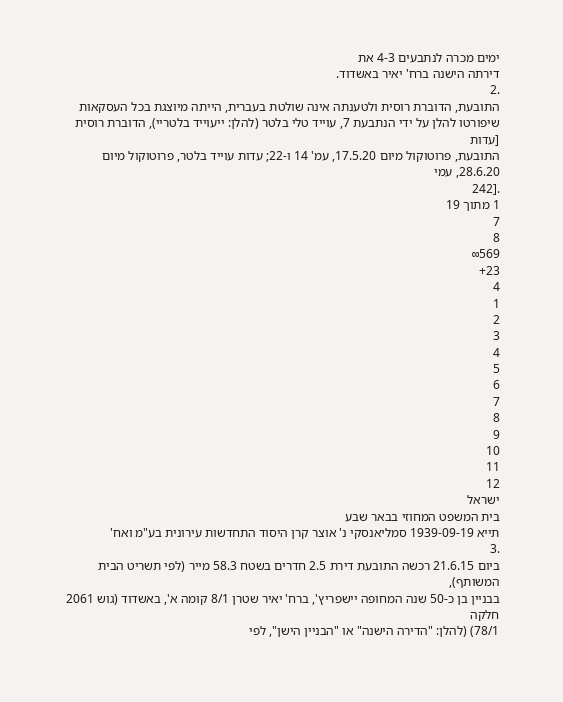ימים מכרה לנתבעים 4-3 את
דירתה הישנה ברח' יאיר באשדוד.
.2
התובעת, הדוברת רוסית ולטענתה אינה שולטת בעברית, הייתה מיוצגת בכל העסקאות
שיפורטו להלן על ידי הנתבעת 7, עוייד טלי בלטר (להלן: ייעוייד בלטריי), הדוברת רוסית [עדות
התובעת, פרוטוקול מיום 17.5.20, עמ' 14 ו-22; עדות עוייד בלטר, פרוטוקול מיום 28.6.20, עמי
.[242
1 מתוך 19
7
8
569∞
23+
4
1
2
3
4
5
6
7
8
9
10
11
12
ישראל
בית המשפט המחוזי בבאר שבע
תייא 1939-09-19 סמליאנסקי נ' אוצר קרן היסוד התחדשות עירונית בע"מ ואח'
.3
ביום 21.6.15 רכשה התובעת דירת 2.5 חדרים בשטח 58.3 מייר (לפי תשריט הבית המשותף),
בבניין בן כ-50 שנה המחופה יישפריץ', ברח' יאיר שטרן 8/1 קומה א', באשדוד (גוש 2061 חלקה
78/1) (להלן: "הדירה הישנה" או "הבניין הישן", לפי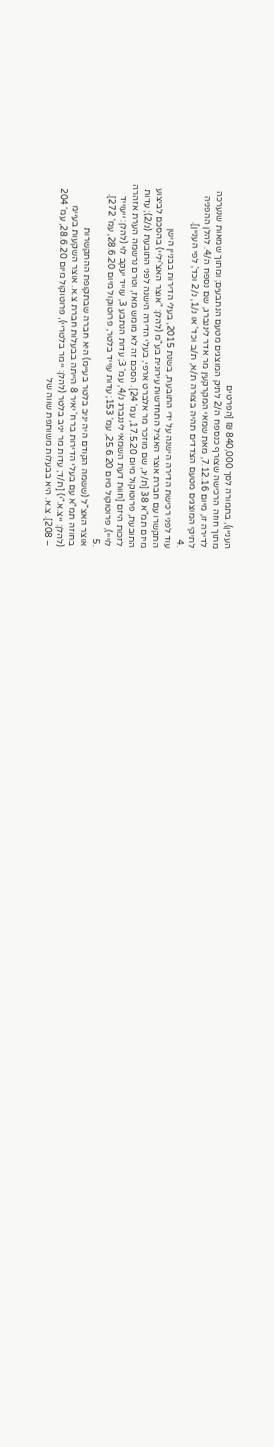העניין), בתמורה לסך 840,000 ₪ [הפרטים
מתוך חוזה הרכישה שצורף כנספח ה/2 לתיק המוצגים מטעם הנתבעים; ומתוך שמאות שנערכה
לדירה זו, מיום 7.12.16, מאת שמאי המקרקעין מר אדר ליננברג, שם נספח ה/4. להלן ההפניה
לתיקי המוצגים מטעם הצדדים תהיה בצורה ת/א, ת/ב וכד' או נ/1, נ/2 וכד', לפי העניין].
.4
עוד לפני רכישת הדירה הישנה על ידי התובעת, בשנת 2015, בעלי הדירות בבניין הישן
התקשרו עם חברת אוצר האציל התחדשות עירונית בע"מ (להלן: "אוצר האצ'יליי) בהסכם לביצוע
מיזם תמ"א 38 [ת/יג, שם מוזכר מר אלברט ארפי, בעלי הדירה הישנה לפני התובעת (נ/2); עדות
התובעת, פרוטוקול מיום 17.5.20, עמ' 24]. הסכם זה לא מומש מאז, וטרם נרשמה הערת אזהרה
לזכות היזם [חוות דעת השמאי ליננברג נ/4, עמ' 3; עדות הנתבע 3, עוייד יעקב לוי (להלן: ייעוייד
לוייי), פרוטוקול מיום 25.6.20, עמ' 153; עדות עוייד בלטר, פרוטוקול מיום 28.6.20, עמ' 272].
.5
אוצר האצ"ל (ששמה הקודם היה יניב בלטר בעיימ) היא חברה שבתקופת ההתקשרות
בחוזה תמ"א עם בעלי הדירות ברח' יאיר 8 הייתה בבעלות חברת צ.א. אוצר השקעות בעיימ
(להלן: ייצ.א."י) [ת/ד; עדות מר יניב בלטר (להלן: יימר בלטריי), פרוטוקול מיום 28.6.20, עמ' 204
– 208]. צ.א. היא בבעלות משותפת שווה של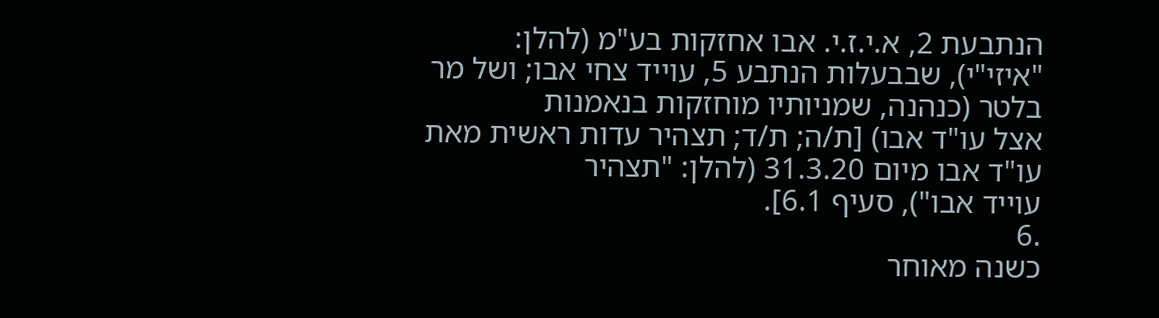הנתבעת 2, א.י.ז.י. אבו אחזקות בע"מ (להלן:
"איזי"י), שבבעלות הנתבע 5, עוייד צחי אבו; ושל מר בלטר (כנהנה, שמניותיו מוחזקות בנאמנות
אצל עו"ד אבו) [ת/ה; ת/ד; תצהיר עדות ראשית מאת עו"ד אבו מיום 31.3.20 (להלן: "תצהיר
עוייד אבו"), סעיף 6.1].
.6
כשנה מאוחר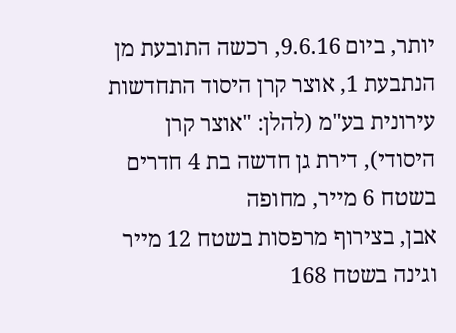יותר, ביום 9.6.16, רכשה התובעת מן הנתבעת 1, אוצר קרן היסוד התחדשות
עירונית בע"מ (להלן: "אוצר קרן היסודי), דירת גן חדשה בת 4 חדרים בשטח 6 מייר, מחופה
אבן, בצירוף מרפסות בשטח 12 מייר וגינה בשטח 168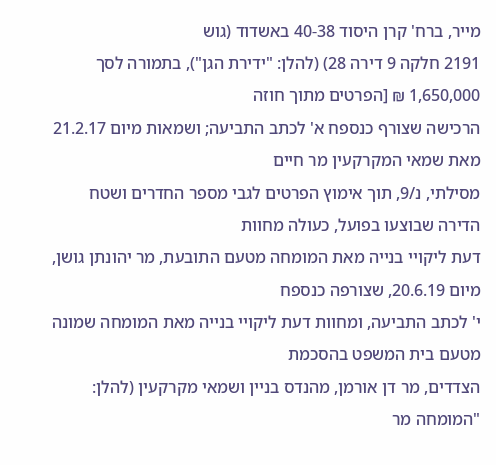מייר, ברח' קרן היסוד 40-38 באשדוד (גוש
2191 חלקה 9 דירה 28) (להלן: "ידירת הגן"), בתמורה לסך 1,650,000 ₪ [הפרטים מתוך חוזה
הרכישה שצורף כנספח א' לכתב התביעה; ושמאות מיום 21.2.17 מאת שמאי המקרקעין מר חיים
מסילתי, נ/9, תוך אימוץ הפרטים לגבי מספר החדרים ושטח הדירה שבוצעו בפועל, כעולה מחוות
דעת ליקויי בנייה מאת המומחה מטעם התובעת, מר יהונתן גושן, מיום 20.6.19, שצורפה כנספח
י' לכתב התביעה, ומחוות דעת ליקויי בנייה מאת המומחה שמונה מטעם בית המשפט בהסכמת
הצדדים, מר דן אורמן, מהנדס בניין ושמאי מקרקעין (להלן: "המומחה מר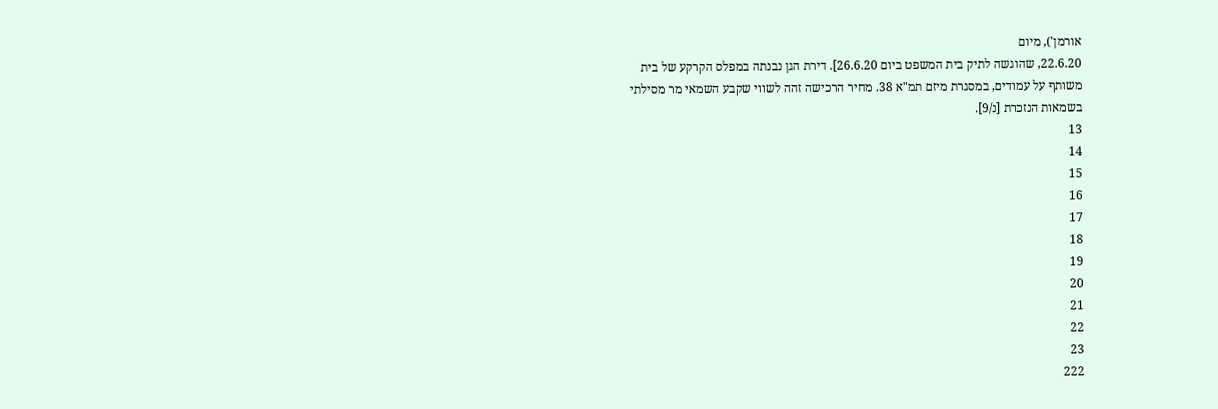אורמן'), מיום
22.6.20, שהוגשה לתיק בית המשפט ביום 26.6.20]. דירת הגן נבנתה במפלס הקרקע של בית
משותף על עמודים, במסגרת מיזם תמ"א 38. מחיר הרכישה זהה לשווי שקבע השמאי מר מסילתי
בשמאות הנזכרת [נ/9].
13
14
15
16
17
18
19
20
21
22
23
222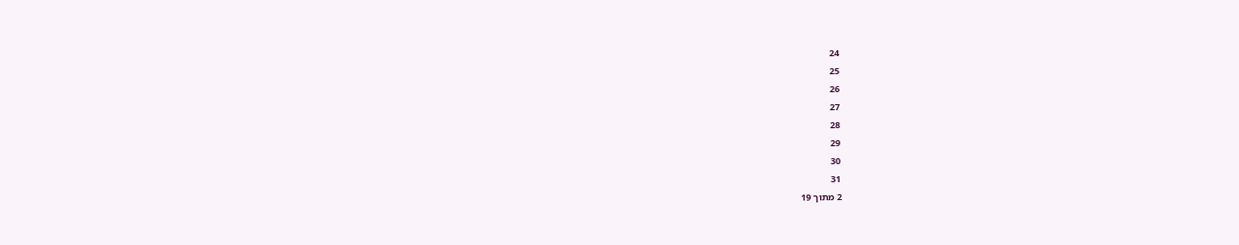24
25
26
27
28
29
30
31
2 מתוך 19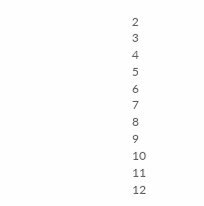2
3
4
5
6
7
8
9
10
11
12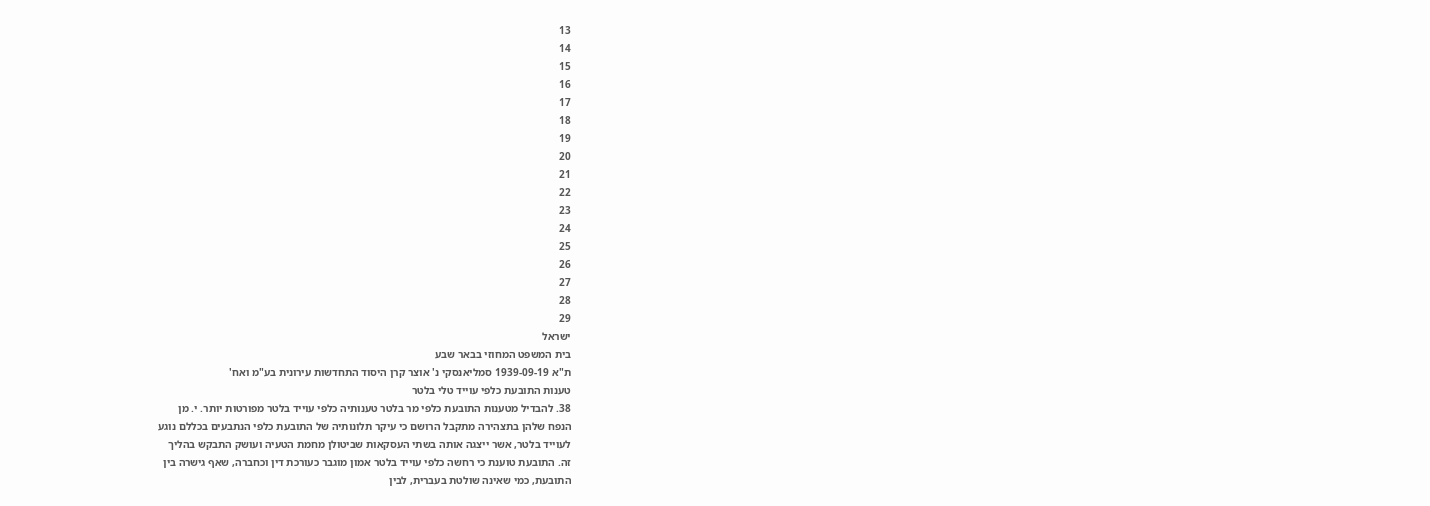13
14
15
16
17
18
19
20
21
22
23
24
25
26
27
28
29
ישראל
בית המשפט המחוזי בבאר שבע
ת"א 1939-09-19 סמליאנסקי נ' אוצר קרן היסוד התחדשות עירונית בע"מ ואח'
טענות התובעת כלפי עוייד טלי בלטר
38. להבדיל מטענות התובעת כלפי מר בלטר טענותיה כלפי עוייד בלטר מפורטות יותר. י. מן
הנפח שלהן בתצהירה מתקבל הרושם כי עיקר תלונותיה של התובעת כלפי הנתבעים בכללם נוגע
לעוייד בלטר, אשר ייצגה אותה בשתי העסקאות שביטולן מחמת הטעיה ועושק התבקש בהליך
זה. התובעת טוענת כי רחשה כלפי עוייד בלטר אמון מוגבר כעורכת דין וכחברה, שאף גישרה בין
התובעת, כמי שאינה שולטת בעברית, לבין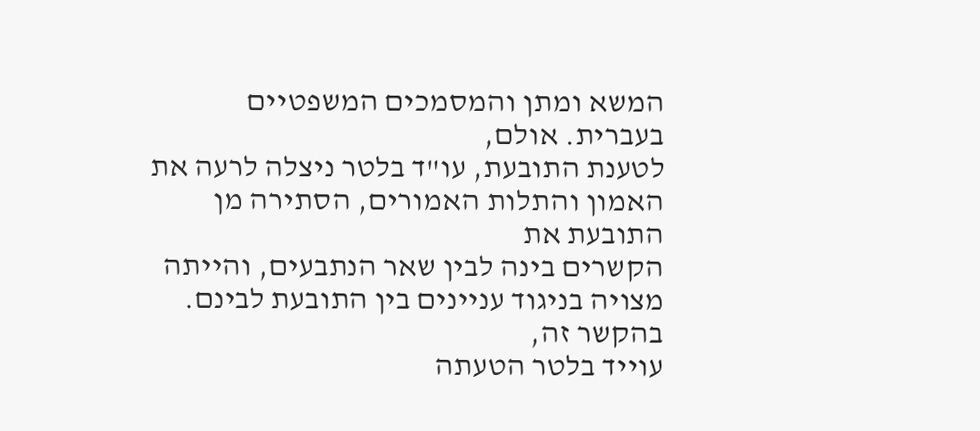המשא ומתן והמסמכים המשפטיים בעברית. אולם,
לטענת התובעת, עו"ד בלטר ניצלה לרעה את האמון והתלות האמורים, הסתירה מן התובעת את
הקשרים בינה לבין שאר הנתבעים, והייתה מצויה בניגוד עניינים בין התובעת לבינם. בהקשר זה,
עוייד בלטר הטעתה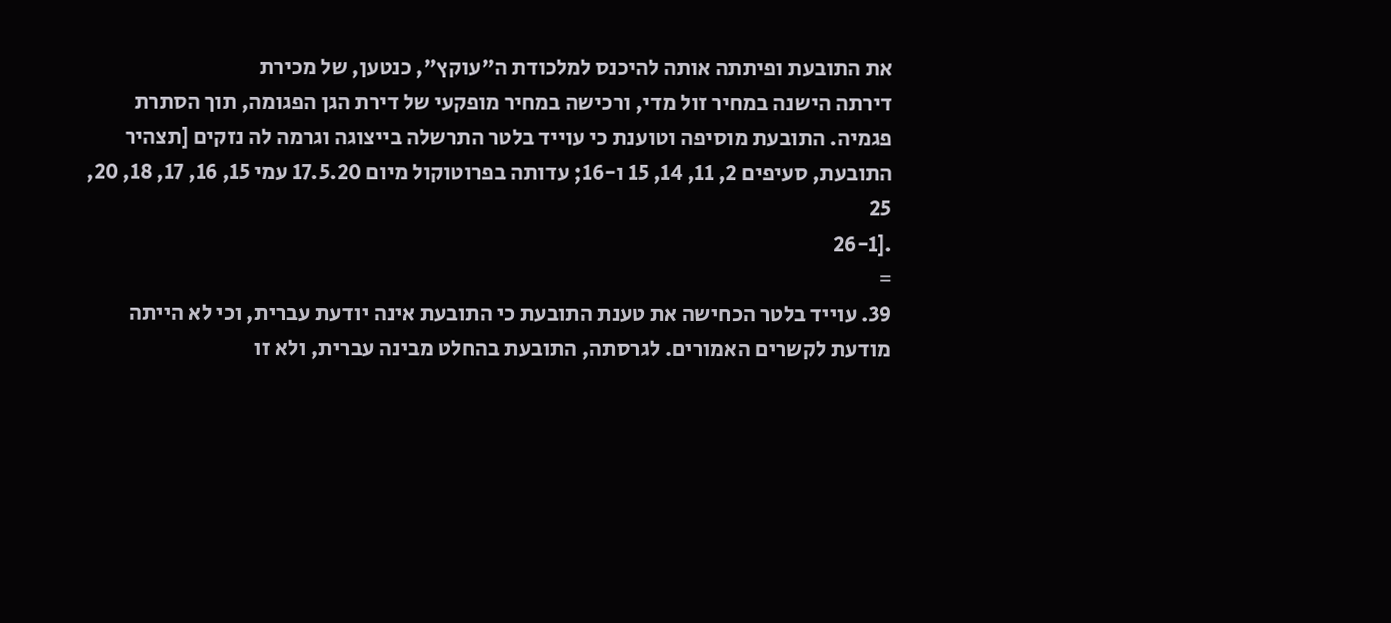את התובעת ופיתתה אותה להיכנס למלכודת ה"עוקץ", כנטען, של מכירת
דירתה הישנה במחיר זול מדי, ורכישה במחיר מופקעי של דירת הגן הפגומה, תוך הסתרת
פגמיה. התובעת מוסיפה וטוענת כי עוייד בלטר התרשלה בייצוגה וגרמה לה נזקים [תצהיר
התובעת, סעיפים 2, 11, 14, 15 ו-16; עדותה בפרוטוקול מיום 17.5.20 עמי 15, 16, 17, 18, 20, 25
.[26-1
=
39. עוייד בלטר הכחישה את טענת התובעת כי התובעת אינה יודעת עברית, וכי לא הייתה
מודעת לקשרים האמורים. לגרסתה, התובעת בהחלט מבינה עברית, ולא זו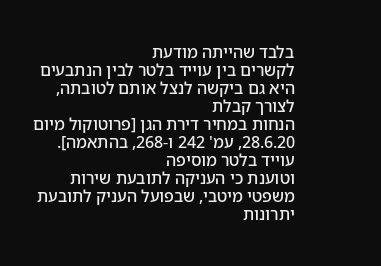בלבד שהייתה מודעת
לקשרים בין עוייד בלטר לבין הנתבעים היא גם ביקשה לנצל אותם לטובתה, לצורך קבלת
הנחות במחיר דירת הגן [פרוטוקול מיום 28.6.20, עמ' 242 ו-268, בהתאמה]. עוייד בלטר מוסיפה
וטוענת כי העניקה לתובעת שירות משפטי מיטבי, שבפועל העניק לתובעת יתרונות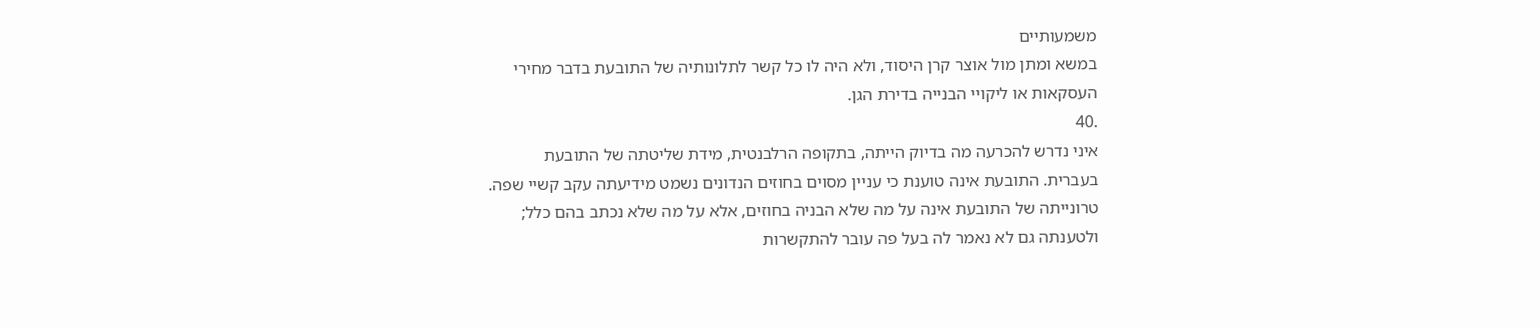משמעותיים
במשא ומתן מול אוצר קרן היסוד, ולא היה לו כל קשר לתלונותיה של התובעת בדבר מחירי
העסקאות או ליקויי הבנייה בדירת הגן.
.40
איני נדרש להכרעה מה בדיוק הייתה, בתקופה הרלבנטית, מידת שליטתה של התובעת
בעברית. התובעת אינה טוענת כי עניין מסוים בחוזים הנדונים נשמט מידיעתה עקב קשיי שפה.
טרונייתה של התובעת אינה על מה שלא הבניה בחוזים, אלא על מה שלא נכתב בהם כלל;
ולטענתה גם לא נאמר לה בעל פה עובר להתקשרות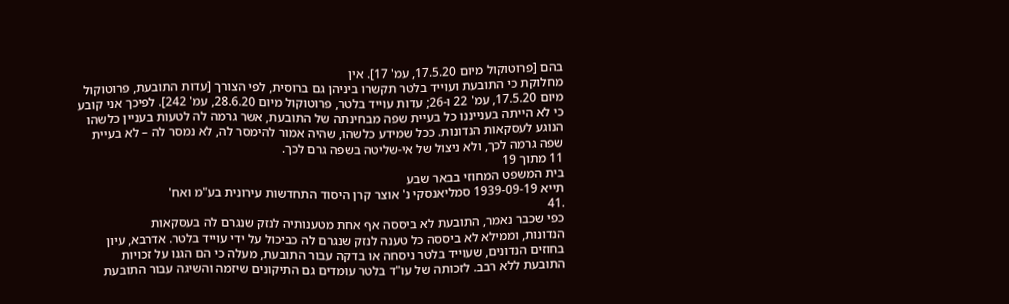בהם [פרוטוקול מיום 17.5.20, עמ' 17]. אין
מחלוקת כי התובעת ועוייד בלטר תקשרו ביניהן גם ברוסית, לפי הצורך [עדות התובעת, פרוטוקול
מיום 17.5.20, עמ' 22 ו-26; עדות עוייד בלטר, פרוטוקול מיום 28.6.20, עמ' 242]. לפיכך אני קובע
כי לא הייתה בענייננו כל בעיית שפה מבחינתה של התובעת, אשר גרמה לה לטעות בעניין כלשהו
הנוגע לעסקאות הנדונות. ככל שמידע כלשהו, שהיה אמור להימסר לה, לא נמסר לה – לא בעיית
שפה גרמה לכך, ולא ניצול של אי-שליטה בשפה גרם לכך.
11 מתוך 19
בית המשפט המחוזי בבאר שבע
תייא 1939-09-19 סמליאנסקי נ' אוצר קרן היסוד התחדשות עירונית בע"מ ואח'
.41
כפי שכבר נאמר, התובעת לא ביססה אף אחת מטענותיה לנזק שנגרם לה בעסקאות
הנדונות, וממילא לא ביססה כל טענה לנזק שנגרם לה כביכול על ידי עוייד בלטר. אדרבא, עיון
בחוזים הנדונים, שעוייד בלטר ניסחה או בדקה עבור התובעת, מעלה כי הם הגנו על זכויות
התובעת ללא רבב. לזכותה של עו"ד בלטר עומדים גם התיקונים שיזמה והשיגה עבור התובעת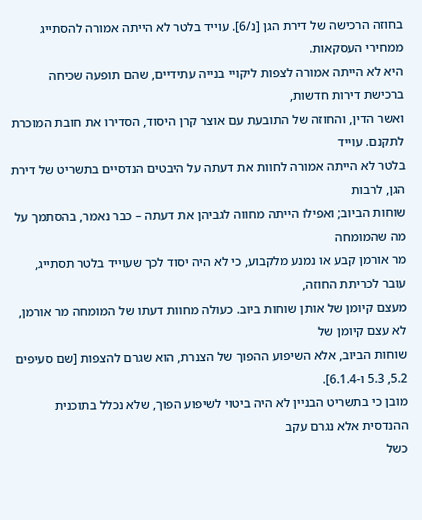בחוזה הרכישה של דירת הגן [נ/6]. עוייד בלטר לא הייתה אמורה להסתייג ממחירי העסקאות.
היא לא הייתה אמורה לצפות ליקויי בנייה עתידיים, שהם תופעה שכיחה ברכישת דירות חדשות,
ואשר הדין, והחוזה של התובעת עם אוצר קרן היסוד, הסדירו את חובת המוכרת לתקנם. עוייד
בלטר לא הייתה אמורה לחוות את דעתה על היבטים הנדסיים בתשריט של דירת הגן, לרבות
שוחות הביוב; ואפילו הייתה מחווה לגביהן את דעתה – כבר נאמר, בהסתמך על מה שהמומחה
מר אורמן קבע או נמנע מלקבוע, כי לא היה יסוד לכך שעוייד בלטר תסתייג, עובר לכריתת החוזה,
מעצם קיומן של אותן שוחות ביוב. כעולה מחוות דעתו של המומחה מר אורמן, לא עצם קיומן של
שוחות הביוב, אלא השיפוע ההפוך של הצנרת, הוא שגרם להצפות [שם סעיפים 5.2, 5.3 ו-6.1.4].
מובן כי בתשריט הבניין לא היה ביטוי לשיפוע הפוך, שלא נכלל בתוכנית ההנדסית אלא נגרם עקב
כשל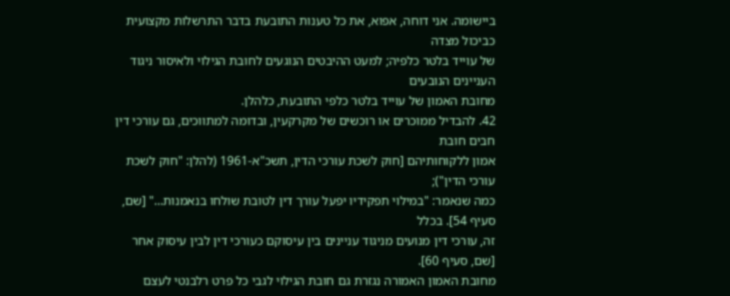ביישומה. אני דוחה, אפוא, את כל טענות התובעת בדבר התרשלות מקצועית כביכול מצדה
של עוייד בלטר כלפיה; למעט ההיבטים הנוגעים לחובת הגילוי ולאיסור ניגוד העניינים הנובעים
מחובת האמון של עוייד בלטר כלפי התובעת, כלהלן.
42. להבדיל ממוכרים או רוכשים של מקרקעין, ובדומה למתווכים, גם עורכי דין חבים חובת
אמון ללקוחותיהם [חוק לשכת עורכי הדין, תשכ"א-1961 (להלן: "חוק לשכת עורכי הדין");
כמה שנאמר: "במילוי תפקידיו יפעל עורך דין לטובת שולחו בנאמנות…" [שם, סעיף 54]. בכלל
זה, עורכי דין מנועים מניגוד עניינים בין עיסוקם כעורכי דין לבין עיסוק אחר [שם, סעיף 60].
מחובת האמון האמורה נגזרת גם חובת הגילוי לגבי כל פרט רלבנטי לעצם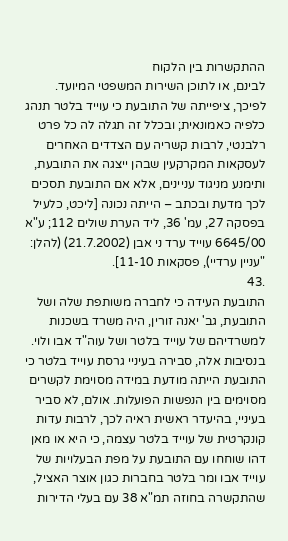ההתקשרות בין הלקוח
לבינם, או לתוכן השירות המשפטי המיועד. לפיכך, ציפייתה של התובעת כי עוייד בלטר תנהג
כלפיה כאמונאית; ובכלל זה תגלה לה כל פרט רלבנטי, לרבות קשריה עם הצדדים האחרים
לעסקאות המקרקעין שבהן ייצגה את התובעת, ותימנע מניגוד עניינים, אלא אם התובעת תסכים
לכך מדעת ובכתב – הייתה נכונה [ליכט, כלעיל בפסקה 27, עמ' 36, ליד הערת שולים 112; ע"א
6645/00 עוייד ערד ני אבן (21.7.2002) (להלן: "עניין ערדיי), פסקאות 11-10].
.43
התובעת העידה כי לחברה משותפת שלה ושל התובעת, גב' יאנה זורין, היה משרד בשכנות
למשרדיהם של עוייד בלטר ושל עוה"ד אבו ולוי. בנסיבות אלה, סבירה בעיניי גרסת עוייד בלטר כי
התובעת הייתה מודעת במידה מסוימת לקשרים מסוימים בין הנפשות הפועלות. אולם, לא סביר
בעיניי, בהיעדר ראשית ראיה לכך, לרבות עדות קונקרטית של עוייד בלטר עצמה, כי היא או מאן
דהו שוחחו עם התובעת על מפת הבעלויות של עוייד אבו ומר בלטר בחברות כגון אוצר האציל,
שהתקשרה בחוזה תמ"א 38 עם בעלי הדירות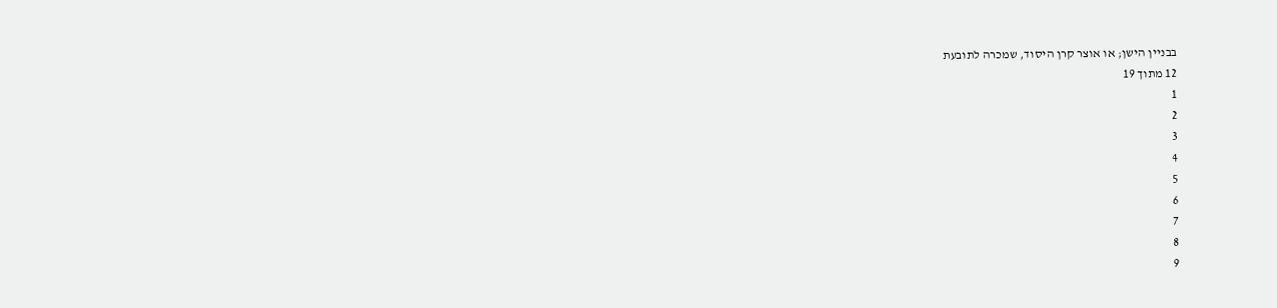בבניין הישן; או אוצר קרן היסוד, שמכרה לתובעת
12 מתוך 19
1
2
3
4
5
6
7
8
9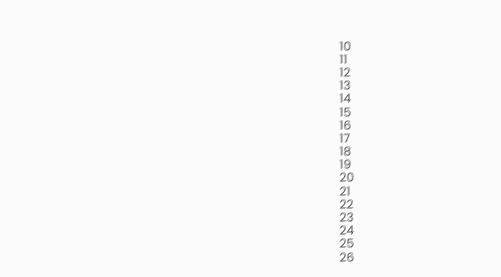10
11
12
13
14
15
16
17
18
19
20
21
22
23
24
25
26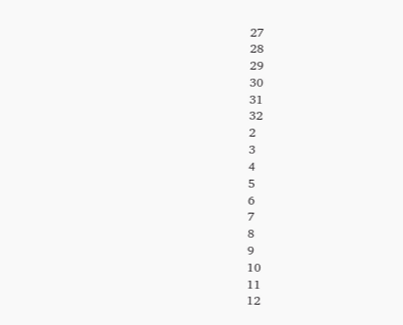27
28
29
30
31
32
2
3
4
5
6
7
8
9
10
11
12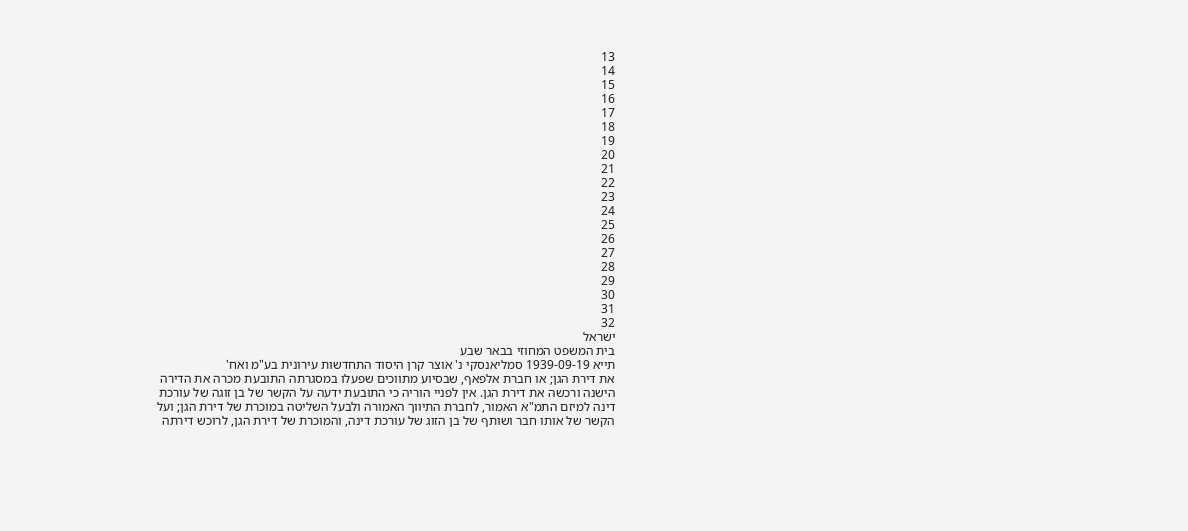13
14
15
16
17
18
19
20
21
22
23
24
25
26
27
28
29
30
31
32
ישראל
בית המשפט המחוזי בבאר שבע
תייא 1939-09-19 סמליאנסקי נ' אוצר קרן היסוד התחדשות עירונית בע"מ ואח'
את דירת הגן; או חברת אלפאף, שבסיוע מתווכים שפעלו במסגרתה התובעת מכרה את הדירה
הישנה ורכשה את דירת הגן. אין לפניי הוריה כי התובעת ידעה על הקשר של בן זוגה של עורכת
דינה למיזם התמ"א האמור, לחברת התיווך האמורה ולבעל השליטה במוכרת של דירת הגן; ועל
הקשר של אותו חבר ושותף של בן הזוג של עורכת דינה, והמוכרת של דירת הגן, לרוכש דירתה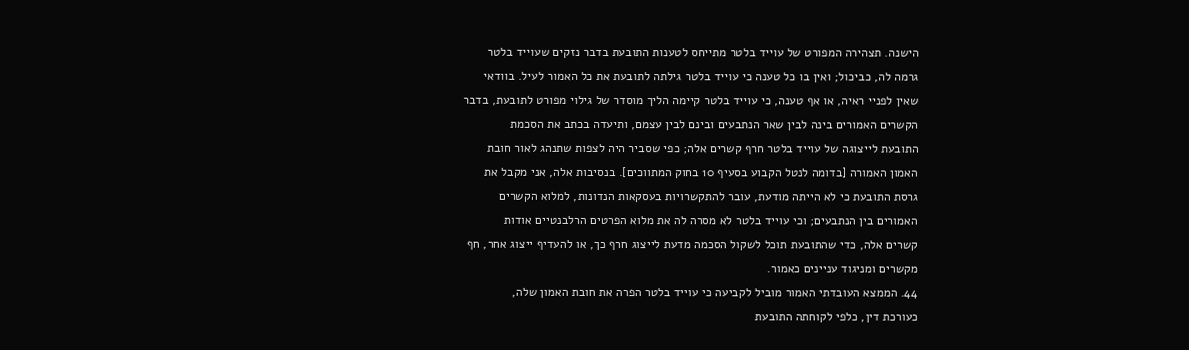הישנה. תצהירה המפורט של עוייד בלטר מתייחס לטענות התובעת בדבר נזקים שעוייד בלטר
גרמה לה, כביכול; ואין בו כל טענה כי עוייד בלטר גילתה לתובעת את כל האמור לעיל. בוודאי
שאין לפניי ראיה, או אף טענה, כי עוייד בלטר קיימה הליך מוסדר של גילוי מפורט לתובעת, בדבר
הקשרים האמורים בינה לבין שאר הנתבעים ובינם לבין עצמם, ותיעדה בכתב את הסכמת
התובעת לייצוגה של עוייד בלטר חרף קשרים אלה; כפי שסביר היה לצפות שתנהג לאור חובת
האמון האמורה [בדומה לנטל הקבוע בסעיף 10 בחוק המתווכים]. בנסיבות אלה, אני מקבל את
גרסת התובעת כי לא הייתה מודעת, עובר להתקשרויות בעסקאות הנדונות, למלוא הקשרים
האמורים בין הנתבעים; וכי עוייד בלטר לא מסרה לה את מלוא הפרטים הרלבנטיים אודות
קשרים אלה, כדי שהתובעת תוכל לשקול הסכמה מדעת לייצוג חרף כך, או להעדיף ייצוג אחר, חף
מקשרים ומניגוד עניינים כאמור.
44. הממצא העובדתי האמור מוביל לקביעה כי עוייד בלטר הפרה את חובת האמון שלה,
כעורכת דין, כלפי לקוחתה התובעת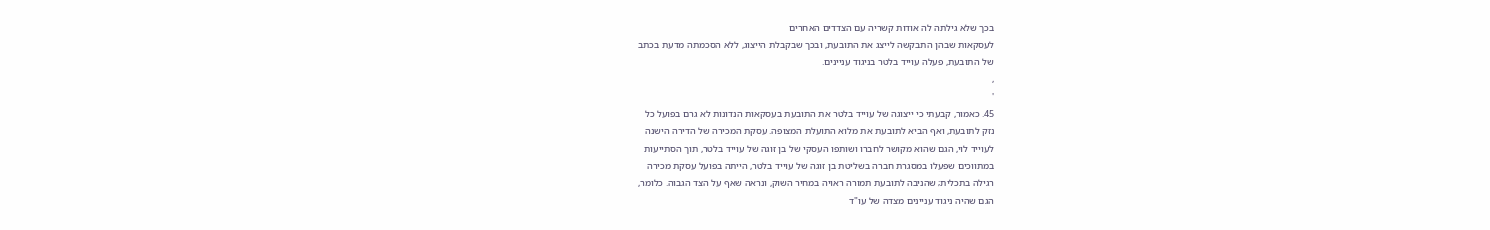בכך שלא גילתה לה אודות קשריה עם הצדדים האחרים
לעסקאות שבהן התבקשה לייצג את התובעת, ובכך שבקבלת הייצוג, ללא הסכמתה מדעת בכתב
של התובעת, פעלה עוייד בלטר בניגוד עניינים.
,
'
45. כאמור, קבעתי כי ייצוגה של עוייד בלטר את התובעת בעסקאות הנדונות לא גרם בפועל כל
נזק לתובעת, ואף הביא לתובעת את מלוא התועלת המצופה. עסקת המכירה של הדירה הישנה
לעוייד לוי, הגם שהוא מקושר לחברו ושותפו העסקי של בן זוגה של עוייד בלטר, תוך הסתייעות
במתווכים שפעלו במסגרת חברה בשליטת בן זוגה של עוייד בלטר, הייתה בפועל עסקת מכירה
רגילה בתכלית; שהניבה לתובעת תמורה ראויה במחיר השוק, ונראה שאף על הצד הגבוה. כלומר,
הגם שהיה ניגוד עניינים מצדה של עו"ד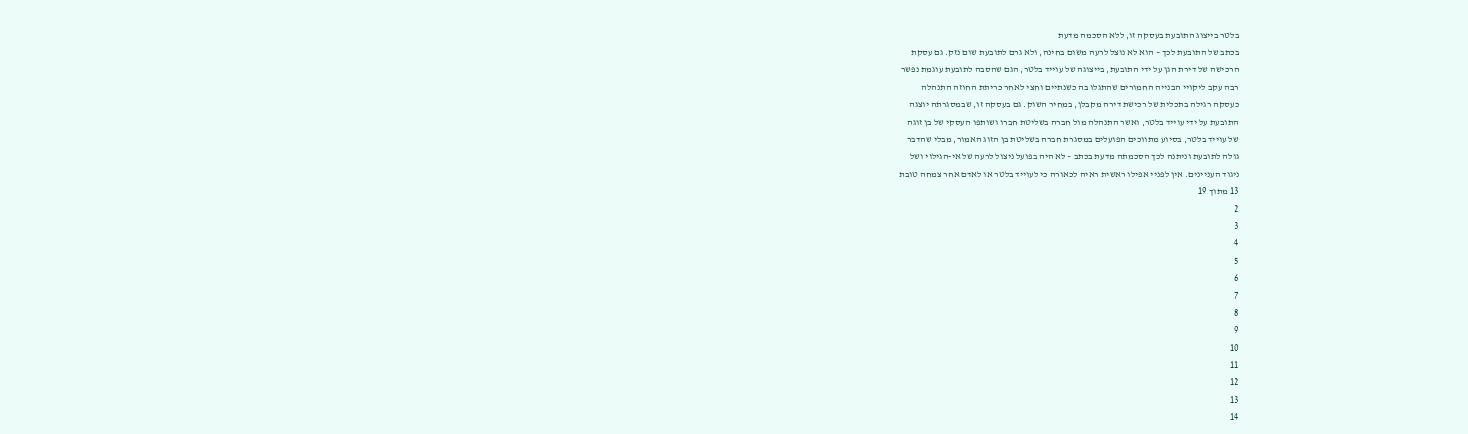בלטר בייצוג התובעת בעסקה זו, ללא הסכמה מדעת
בכתב של התובעת לכך – הוא לא נוצל לרעה משום בחינה, ולא גרם לתובעת שום נזק. גם עסקת
הרכישה של דירת הגן על ידי התובעת, בייצוגה של עוייד בלטר, הגם שהסבה לתובעת עוגמת נפשר
רבה עקב ליקויי הבנייה החמורים שהתגלו בה כשנתיים וחצי לאחר כריתת החוזה התנהלה
כעסקה רגילה בתכלית של רכישת דירה מקבלן, במחיר השוק. גם בעסקה זו, שבמסגרתה יוצגה
התובעת על ידי עוייד בלטר, ואשר התנהלה מול חברה בשליטת חברו ושותפו העסקי של בן זוגה
של עוייד בלטר, בסיוע מתווכים הפועלים במסגרת חברה בשליטת בן הזוג האמור, מבלי שהדבר
גולה לתובעת וניתנה לכך הסכמתה מדעת בכתב – לא היה בפועל ניצול לרעה של אי-הגילוי ושל
ניגוד העניינים. אין לפניי אפילו ראשית ראיה לכאורה כי לעוייד בלטר או לאדם אחר צמחה טובת
13 מתוך 19
2
3
4
5
6
7
8
9
10
11
12
13
14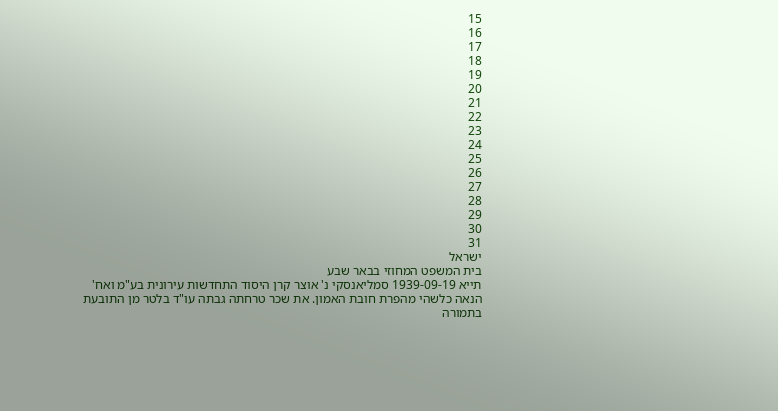15
16
17
18
19
20
21
22
23
24
25
26
27
28
29
30
31
ישראל
בית המשפט המחוזי בבאר שבע
תייא 1939-09-19 סמליאנסקי נ' אוצר קרן היסוד התחדשות עירונית בע"מ ואח'
הנאה כלשהי מהפרת חובת האמון. את שכר טרחתה גבתה עו"ד בלטר מן התובעת בתמורה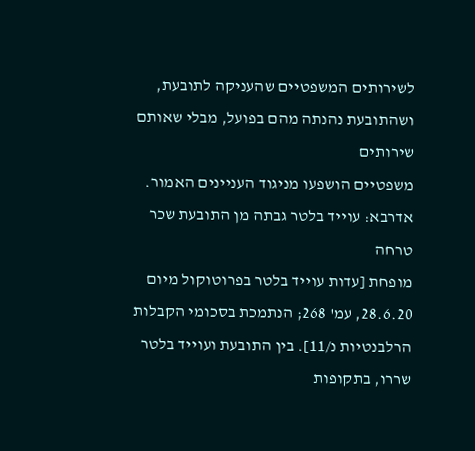לשירותים המשפטיים שהעניקה לתובעת, ושהתובעת נהנתה מהם בפועל, מבלי שאותם שירותים
משפטיים הושפעו מניגוד העניינים האמור. אדרבא: עוייד בלטר גבתה מן התובעת שכר טרחה
מופחת [עדות עוייד בלטר בפרוטוקול מיום 28.6.20, עמ' 268; הנתמכת בסכומי הקבלות
הרלבנטיות נ/11]. בין התובעת ועוייד בלטר שררו, בתקופות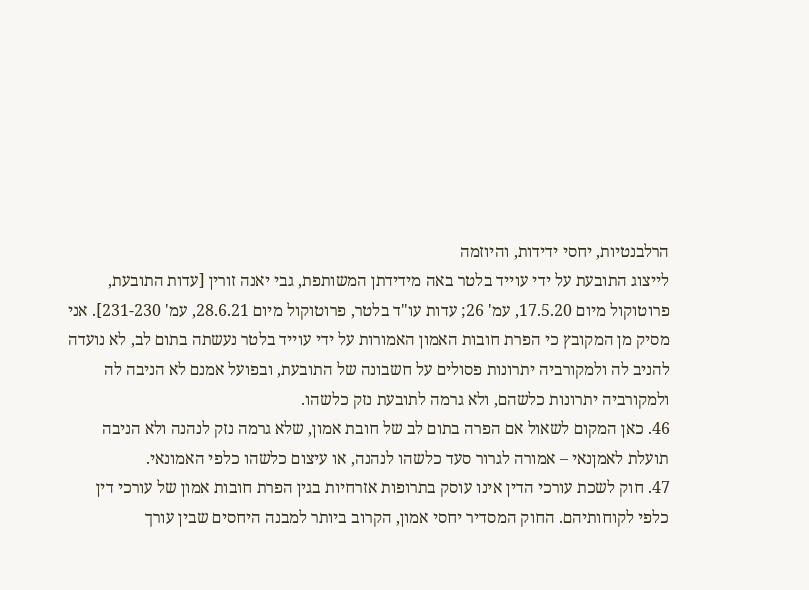הרלבנטיות, יחסי ידידות, והיוזמה
לייצוג התובעת על ידי עוייד בלטר באה מידידתן המשותפת, גבי יאנה זורין [עדות התובעת,
פרוטוקול מיום 17.5.20, עמ' 26; עדות עו"ד בלטר, פרוטוקול מיום 28.6.21, עמ' 231-230]. אני
מסיק מן המקובץ כי הפרת חובות האמון האמורות על ידי עוייד בלטר נעשתה בתום לב, לא נועדה
להניב לה ולמקורביה יתרונות פסולים על חשבונה של התובעת, ובפועל אמנם לא הניבה לה
ולמקורביה יתרונות כלשהם, ולא גרמה לתובעת נזק כלשהו.
46. כאן המקום לשאול אם הפרה בתום לב של חובת אמון, שלא גרמה נזק לנהנה ולא הניבה
תועלת לאמןנאי – אמורה לגרור סעד כלשהו לנהנה, או עיצום כלשהו כלפי האמונאי.
47. חוק לשכת עורכי הדין אינו עוסק בתרופות אזרחיות בגין הפרת חובות אמון של עורכי דין
כלפי לקוחותיהם. החוק המסדיר יחסי אמון, הקרוב ביותר למבנה היחסים שבין עורך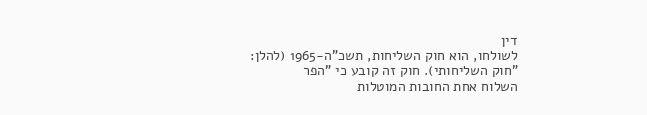דין
לשולחו, הוא חוק השליחות, תשכ"ה-1965 (להלן: "חוק השליחותי). חוק זה קובע כי "הפר
השלוח אחת החובות המוטלות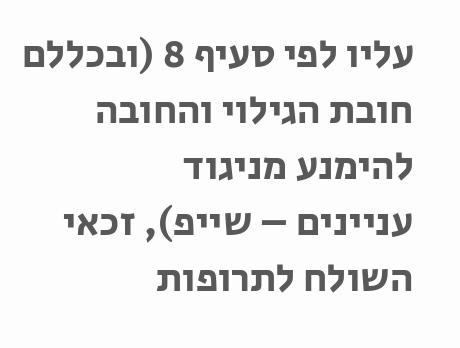עליו לפי סעיף 8 (ובכללם חובת הגילוי והחובה להימנע מניגוד
עניינים – שייפ), זכאי השולח לתרופות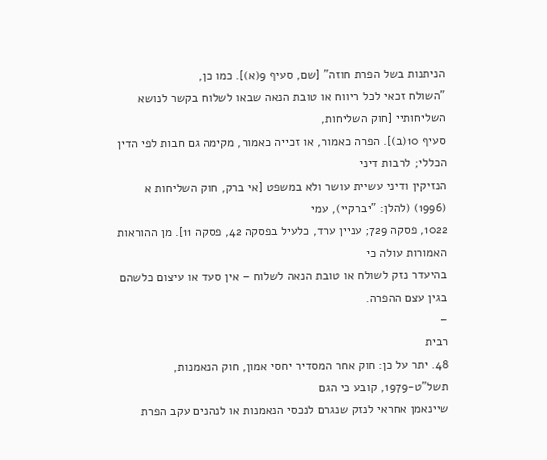הניתנות בשל הפרת חוזה" [שם, סעיף 9(א)]. כמו כן,
"השולח זכאי לכל ריווח או טובת הנאה שבאו לשלוח בקשר לנושא השליחותיי [חוק השליחות,
סעיף 10(ב)]. הפרה כאמור, או זכייה כאמור, מקימה גם חבות לפי הדין הכללי; לרבות דיני
הנזיקין ודיני עשיית עושר ולא במשפט [אי ברק, חוק השליחות א (1996) (להלן: "יברקיי), עמי
1022, פסקה 729; עניין ערד, כלעיל בפסקה 42, פסקה 11]. מן ההוראות האמורות עולה כי
בהיעדר נזק לשולח או טובת הנאה לשלוח – אין סעד או עיצום כלשהם בגין עצם ההפרה.
–
רבית
48. יתר על כן: חוק אחר המסדיר יחסי אמון, חוק הנאמנות, תשל"ט-1979, קובע כי הגם
שיינאמן אחראי לנזק שנגרם לנכסי הנאמנות או לנהנים עקב הפרת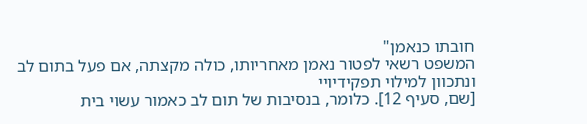חובתו כנאמן"
המשפט רשאי לפטור נאמן מאחריותו, כולה מקצתה, אם פעל בתום לב ונתכוון למילוי תפקידיויי
[שם, סעיף 12]. כלומר, בנסיבות של תום לב כאמור עשוי בית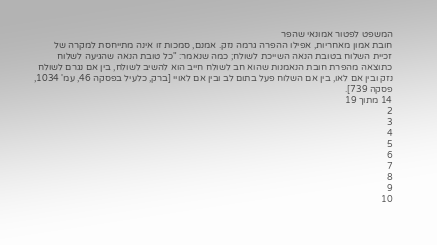המשפט לפטור אמונאי שהפר
חובת אמון מאחריות, אפילו ההפרה גרמה נזק. אמנם, סמכות זו אינה מתייחסת למקרה של
זכיית השלוח בטובת הנאה השייכת לשולח; כמה שנאמר: "כל טובת הנאה שהגיעה לשלוח
כתוצאה מהפרת חובת הנאמנות שהוא חב לשולח חייב הוא להשיב לשולח, בין אם נגרם לשולח
נזק ובין אם לאו, בין אם השלוח פעל בתום לב ובין אם לאויי [ברק, כלעיל בפסקה 46, עמ' 1034,
פסקה 739].
14 מתוך 19
2
3
4
5
6
7
8
9
10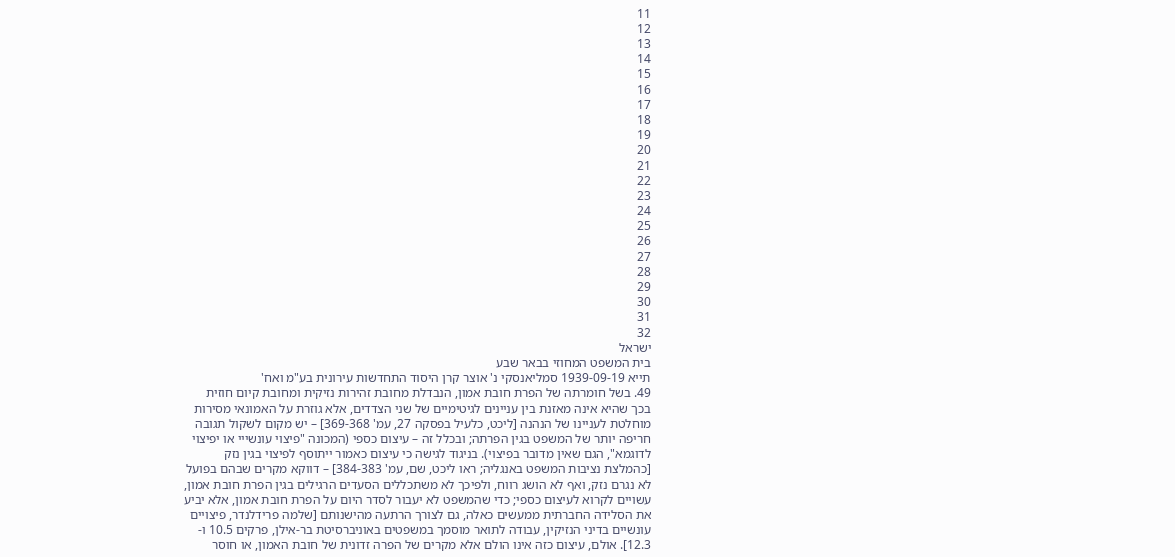11
12
13
14
15
16
17
18
19
20
21
22
23
24
25
26
27
28
29
30
31
32
ישראל
בית המשפט המחוזי בבאר שבע
תייא 1939-09-19 סמליאנסקי נ' אוצר קרן היסוד התחדשות עירונית בע"מ ואח'
49. בשל חומרתה של הפרת חובת אמון, הנבדלת מחובת זהירות נזיקית ומחובת קיום חוזית
בכך שהיא אינה מאזנת בין עניינים לגיטימיים של שני הצדדים, אלא גוזרת על האמונאי מסירות
מוחלטת לעניינו של הנהנה [ליכט, כלעיל בפסקה 27, עמ' 369-368] – יש מקום לשקול תגובה
חריפה יותר של המשפט בגין הפרתה; ובכלל זה – עיצום כספי (המכונה "פיצוי עונשייי או יפיצוי
לדוגמא", הגם שאין מדובר בפיצוי). בניגוד לגישה כי עיצום כאמור ייתוסף לפיצוי בגין נזק
[כהמלצת נציבות המשפט באנגליה; ראו ליכט, שם, עמ' 384-383] – דווקא מקרים שבהם בפועל
לא נגרם נזק, ואף לא הושג רווח, ולפיכך לא משתכללים הסעדים הרגילים בגין הפרת חובת אמון,
עשויים לקרוא לעיצום כספי; כדי שהמשפט לא יעבור לסדר היום על הפרת חובת אמון, אלא יביע
את הסלידה החברתית ממעשים כאלה, גם לצורך הרתעה מהישנותם [שלמה פרידלנדר, פיצויים
עונשיים בדיני הנזיקין, עבודה לתואר מוסמך במשפטים באוניברסיטת בר-אילן, פרקים 10.5 ו-
12.3]. אולם, עיצום כזה אינו הולם אלא מקרים של הפרה זדונית של חובת האמון, או חוסר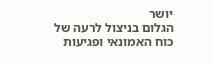יושר
הגלום בניצול לרעה של כוח האמונאי ופגיעות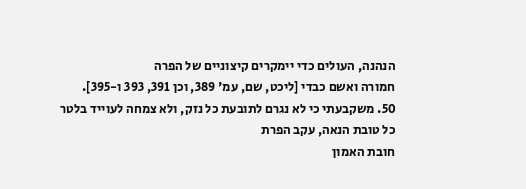הנהנה, העולים כדי יימקרים קיצוניים של הפרה
חמורה ואשם כבדי [ליכט, שם, עמ' 389, וכן 391, 393 ו-395].
50. משקבעתי כי לא נגרם לתובעת כל נזק, ולא צמחה לעוייד בלטר כל טובת הנאה, עקב הפרת
חובת האמון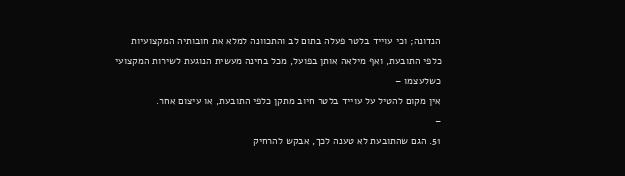הנדונה; וכי עוייד בלטר פעלה בתום לב והתכוונה למלא את חובותיה המקצועיות
כלפי התובעת, ואף מילאה אותן בפועל, מכל בחינה מעשית הנוגעת לשירות המקצועי כשלעצמו –
אין מקום להטיל על עוייד בלטר חיוב מתקן כלפי התובעת, או עיצום אחר.
–
51. הגם שהתובעת לא טענה לכך, אבקש להרחיק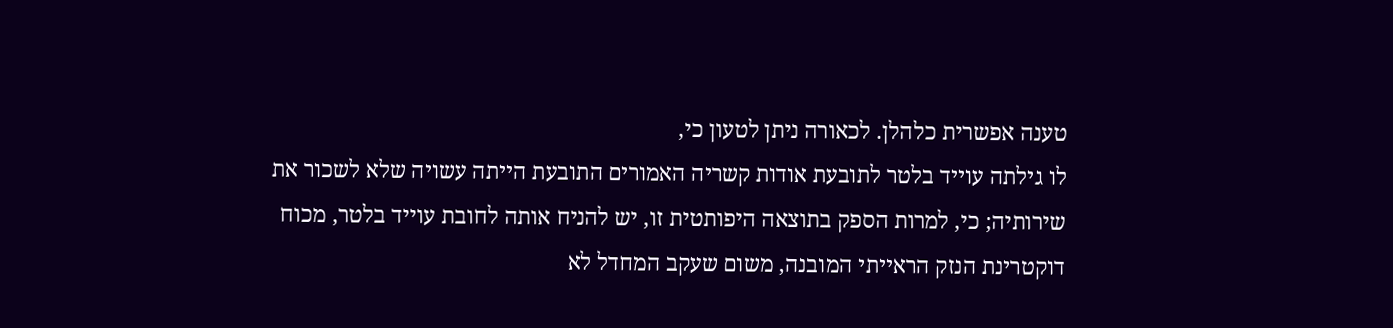טענה אפשרית כלהלן. לכאורה ניתן לטעון כי,
לו גילתה עוייד בלטר לתובעת אודות קשריה האמורים התובעת הייתה עשויה שלא לשכור את
שירותיה; כי, למרות הספק בתוצאה היפותטית זו, יש להניח אותה לחובת עוייד בלטר, מכוח
דוקטרינת הנזק הראייתי המובנה, משום שעקב המחדל לא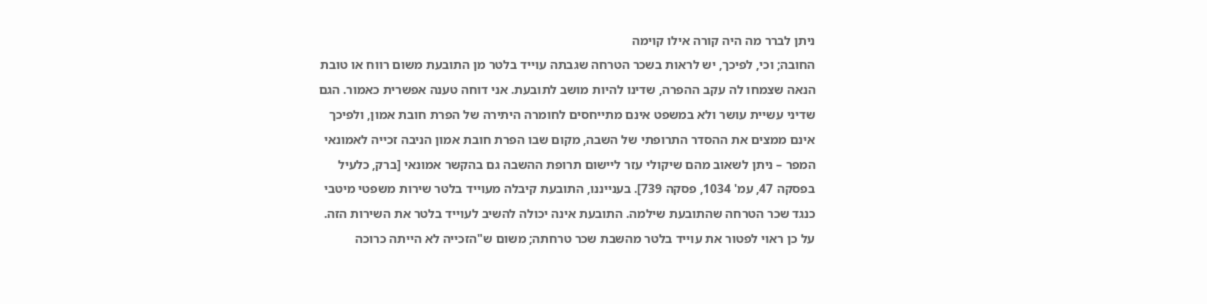ניתן לברר מה היה קורה אילו קוימה
החובה; וכי, לפיכך, יש לראות בשכר הטרחה שגבתה עוייד בלטר מן התובעת משום רווח או טובת
הנאה שצמחו לה עקב ההפרה, שדינו להיות מושב לתובעת. אני דוחה טענה אפשרית כאמור. הגם
שדיני עשיית עושר ולא במשפט אינם מתייחסים לחומרה היתירה של הפרת חובת אמון, ולפיכך
אינם ממצים את ההסדר התרופתי של השבה, מקום שבו הפרת חובת אמון הניבה זכייה לאמונאי
המפר – ניתן לשאוב מהם שיקולי עזר ליישום תרופת ההשבה גם בהקשר אמונאי [ברק, כלעיל
בפסקה 47, עמ' 1034, פסקה 739]. בענייננו, התובעת קיבלה מעוייד בלטר שירות משפטי מיטבי
כנגד שכר הטרחה שהתובעת שילמה. התובעת אינה יכולה להשיב לעוייד בלטר את השירות הזה.
על כן ראוי לפטור את עוייד בלטר מהשבת שכר טרחתה; משום ש"הזכייה לא הייתה כרוכה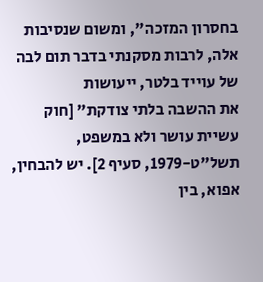בחסרון המזכה", ומשום שנסיבות אלה, לרבות מסקנתי בדבר תום לבה של עוייד בלטר, ייעושות
את ההשבה בלתי צודקת" [חוק עשיית עושר ולא במשפט, תשל"ט-1979, סעיף 2]. יש להבחין,
אפוא, בין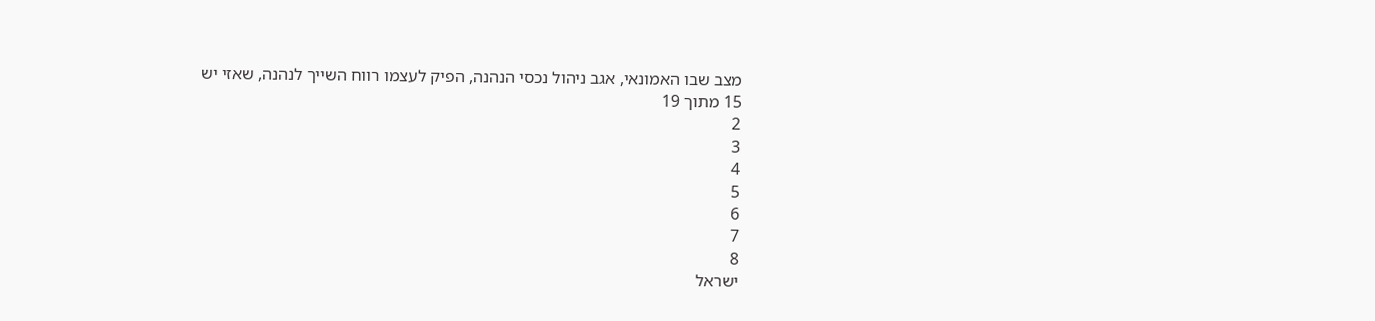מצב שבו האמונאי, אגב ניהול נכסי הנהנה, הפיק לעצמו רווח השייך לנהנה, שאזי יש
15 מתוך 19
2
3
4
5
6
7
8
ישראל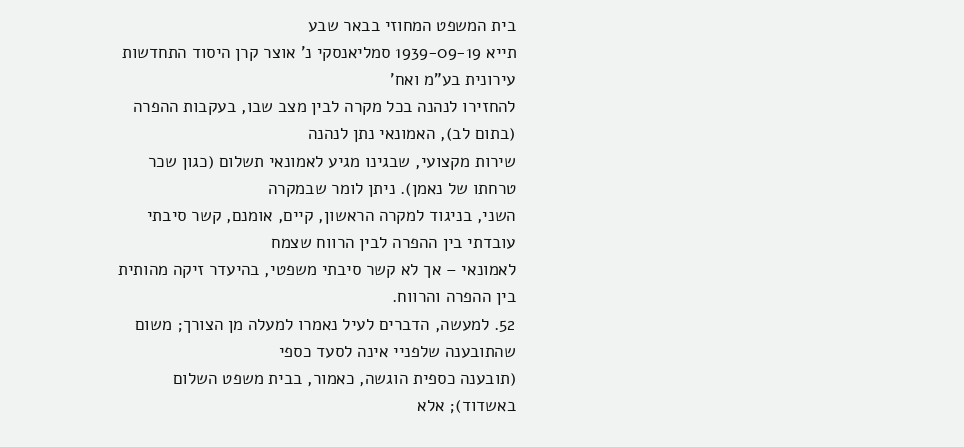בית המשפט המחוזי בבאר שבע
תייא 1939-09-19 סמליאנסקי נ' אוצר קרן היסוד התחדשות עירונית בע"מ ואח'
להחזירו לנהנה בכל מקרה לבין מצב שבו, בעקבות ההפרה (בתום לב), האמונאי נתן לנהנה
שירות מקצועי, שבגינו מגיע לאמונאי תשלום (כגון שכר טרחתו של נאמן). ניתן לומר שבמקרה
השני, בניגוד למקרה הראשון, קיים, אומנם, קשר סיבתי עובדתי בין ההפרה לבין הרווח שצמח
לאמונאי – אך לא קשר סיבתי משפטי, בהיעדר זיקה מהותית בין ההפרה והרווח.
52. למעשה, הדברים לעיל נאמרו למעלה מן הצורך; משום שהתובענה שלפניי אינה לסעד כספי
(תובענה כספית הוגשה, כאמור, בבית משפט השלום באשדוד); אלא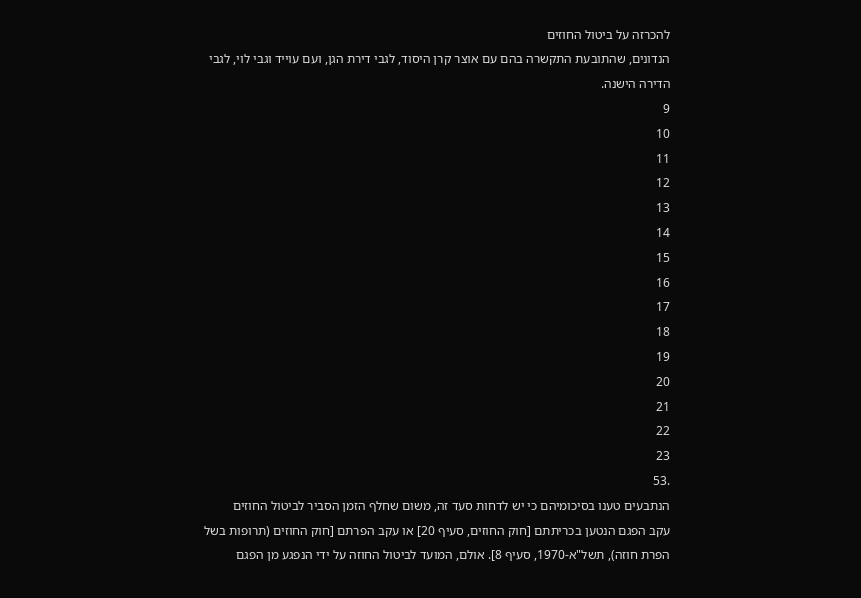להכרזה על ביטול החוזים
הנדונים, שהתובעת התקשרה בהם עם אוצר קרן היסוד, לגבי דירת הגן, ועם עוייד וגבי לוי, לגבי
הדירה הישנה.
9
10
11
12
13
14
15
16
17
18
19
20
21
22
23
.53
הנתבעים טענו בסיכומיהם כי יש לדחות סעד זה, משום שחלף הזמן הסביר לביטול החוזים
עקב הפגם הנטען בכריתתם [חוק החוזים, סעיף 20] או עקב הפרתם [חוק החוזים (תרופות בשל
הפרת חוזה), תשל"א-1970, סעיף 8]. אולם, המועד לביטול החוזה על ידי הנפגע מן הפגם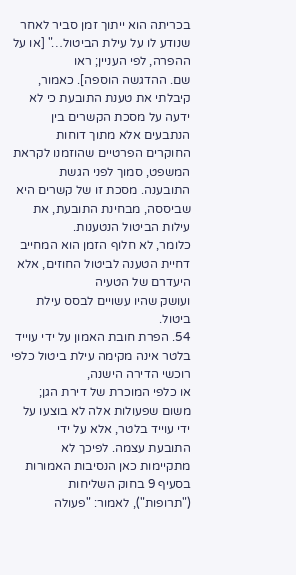בכריתה הוא ייתוך זמן סביר לאחר שנודע לו על עילת הביטול…" [או על ההפרה, לפי העניין; ראו
שם. ההדגשה הוספה]. כאמור, קיבלתי את טענת התובעת כי לא ידעה על מסכת הקשרים בין
הנתבעים אלא מתוך דוחות החוקרים הפרטיים שהוזמנו לקראת המשפט, סמוך לפני הגשת
התובענה. מסכת זו של קשרים היא שביססה, מבחינת התובעת, את עילות הביטול הנטענות.
כלומר, לא חלוף הזמן הוא המחייב דחיית הטענה לביטול החוזים, אלא היעדרם של הטעיה
ועושק שהיו עשויים לבסס עילת ביטול.
54. הפרת חובת האמון על ידי עוייד בלטר אינה מקימה עילת ביטול כלפי רוכשי הדירה הישנה,
או כלפי המוכרת של דירת הגן; משום שפעולות אלה לא בוצעו על ידי עוייד בלטר, אלא על ידי
התובעת עצמה. לפיכך לא מתקיימות כאן הנסיבות האמורות בסעיף 9 בחוק השליחות
("תרופות"), לאמור: "פעולה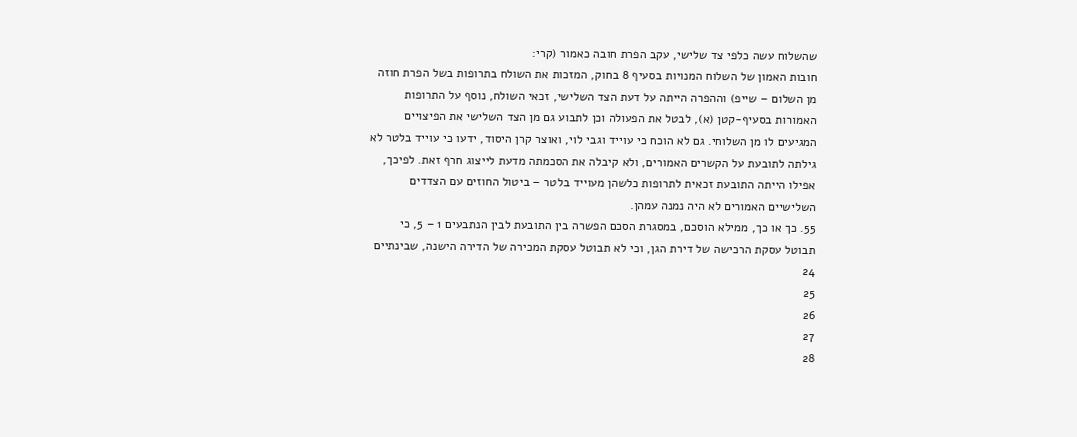שהשלוח עשה כלפי צד שלישי, עקב הפרת חובה כאמור (קרי:
חובות האמון של השלוח המנויות בסעיף 8 בחוק, המזכות את השולח בתרופות בשל הפרת חוזה
מן השלום – שייפ) וההפרה הייתה על דעת הצד השלישי, זכאי השולח, נוסף על התרופות
האמורות בסעיף-קטן (א), לבטל את הפעולה וכן לתבוע גם מן הצד השלישי את הפיצויים
המגיעים לו מן השלוחי. גם לא הוכח כי עוייד וגבי לוי, ואוצר קרן היסוד, ידעו כי עוייד בלטר לא
גילתה לתובעת על הקשרים האמורים, ולא קיבלה את הסכמתה מדעת לייצוג חרף זאת. לפיכך,
אפילו הייתה התובעת זכאית לתרופות כלשהן מעוייד בלטר – ביטול החוזים עם הצדדים
השלישיים האמורים לא היה נמנה עמהן.
55. כך או כך, ממילא הוסכם, במסגרת הסכם הפשרה בין התובעת לבין הנתבעים 1 – 5, כי
תבוטל עסקת הרכישה של דירת הגן, וכי לא תבוטל עסקת המכירה של הדירה הישנה, שבינתיים
24
25
26
27
28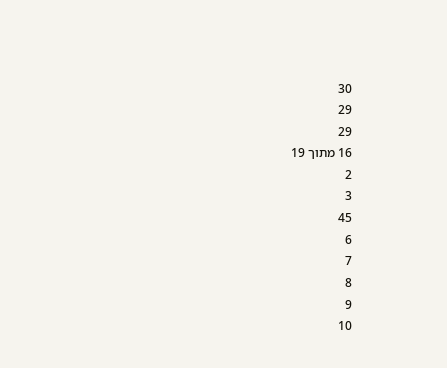30
29
29
16 מתוך 19
2
3
45
6
7
8
9
10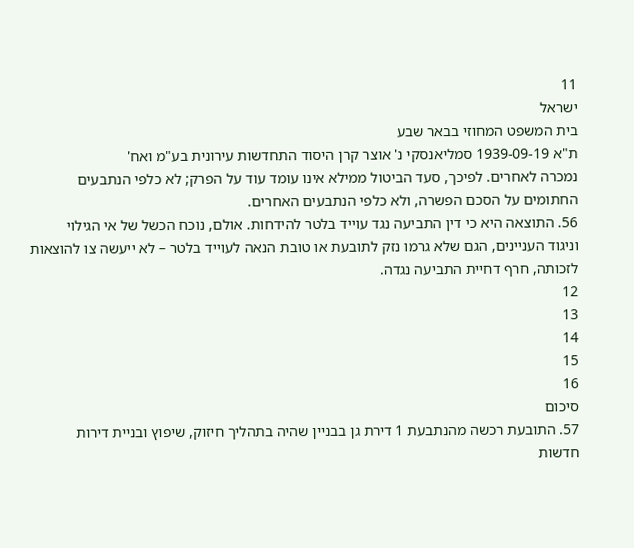11
ישראל
בית המשפט המחוזי בבאר שבע
ת"א 1939-09-19 סמליאנסקי נ' אוצר קרן היסוד התחדשות עירונית בע"מ ואח'
נמכרה לאחרים. לפיכך, סעד הביטול ממילא אינו עומד עוד על הפרק; לא כלפי הנתבעים
החתומים על הסכם הפשרה, ולא כלפי הנתבעים האחרים.
56. התוצאה היא כי דין התביעה נגד עוייד בלטר להידחות. אולם, נוכח הכשל של אי הגילוי
וניגוד העניינים, הגם שלא גרמו נזק לתובעת או טובת הנאה לעוייד בלטר – לא ייעשה צו להוצאות
לזכותה, חרף דחיית התביעה נגדה.
12
13
14
15
16
סיכום
57. התובעת רכשה מהנתבעת 1 דירת גן בבניין שהיה בתהליך חיזוק, שיפוץ ובניית דירות
חדשות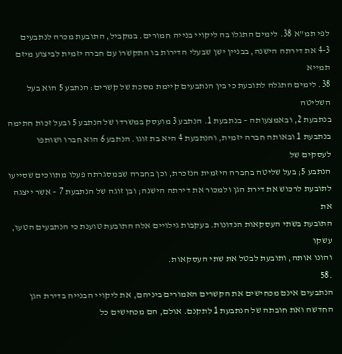לפי תמ"א 38. לימים התגלו בה ליקויי בנייה חמורים. במקביל, התובעת מכרה לנתבעים
4-3 את דירתה הישנה, בבניין ישן שבעלי הדירות בו התקשרו עם חברה יזמית לביצוע מיזם תמייא
38. לימים התגלה לתובעת כי בין הנתבעים קיימת מסכת של קשרים: הנתבע 5 הוא בעל השליטה
בנתבעת 2, ובאמצעותה – בנתבעת 1. הנתבע 3 מועסק במשרדו של הנתבע 5 ובעל זכות חתימה
בנתבעת 1 ובאותה חברה יזמית, והנתבעת 4 היא בת זוגו. הנתבע 6 הוא חברו ושותפו לעסקים של
הנתבע 5; בעל שליטה בחברה היזמית הנזכרת, וכן בחברה שבמסגרתה פעלו מתווכים שסייעו
לתובעת לרכוש את דירת הגן ולמכור את דירתה הישנה; ובן זוגה של הנתבעת 7 – אשר ייצגה את
התובעת בשתי העסקאות הנדונות. בעקבות גילויים אלה התובעת טוענת כי הנתבעים הטעו, עשקו
והונו אותה, ותובעת לבטל את שתי העסקאות.
.58
הנתבעים אינם מכחישים את הקשרים האמורים ביניהם, את ליקויי הבנייה בדירת הגן
החדשה ואת חובתה של הנתבעת 1 לתקנם. אולם, הם מכחישים כל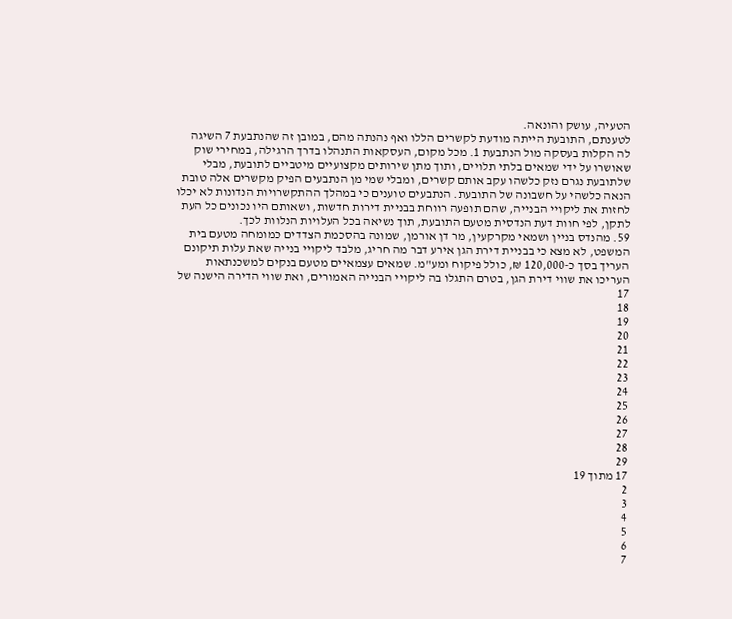הטעיה, עושק והונאה.
לטענתם, התובעת הייתה מודעת לקשרים הללו ואף נהנתה מהם, במובן זה שהנתבעת 7 השיגה
לה הקלות בעסקה מול הנתבעת 1. מכל מקום, העסקאות התנהלו בדרך הרגילה, במחירי שוק
שאושרו על ידי שמאים בלתי תלויים, ותוך מתן שירותים מקצועיים מיטביים לתובעת, מבלי
שלתובעת נגרם נזק כלשהו עקב אותם קשרים, ומבלי שמי מן הנתבעים הפיק מקשרים אלה טובת
הנאה כלשהי על חשבונה של התובעת. הנתבעים טוענים כי במהלך ההתקשרויות הנדונות לא יכלו
לחזות את ליקויי הבנייה, שהם תופעה רווחת בבניית דירות חדשות, ושאותם היו נכונים כל העת
לתקן, לפי חוות דעת הנדסית מטעם התובעת, תוך נשיאה בכל העלויות הנלוות לכך.
59. מהנדס בניין ושמאי מקרקעין, מר דן אורמן, שמונה בהסכמת הצדדים כמומחה מטעם בית
המשפט, לא מצא כי בבניית דירת הגן אירע דבר מה חריג, מלבד ליקויי בנייה שאת עלות תיקונם
העריך בסך כ-120,000 ₪, כולל פיקוח ומע"מ. שמאים עצמאיים מטעם בנקים למשכנתאות
העריכו את שווי דירת הגן, בטרם התגלו בה ליקויי הבנייה האמורים, ואת שווי הדירה הישנה של
17
18
19
20
21
22
23
24
25
26
27
28
29
17 מתוך 19
2
3
4
5
6
7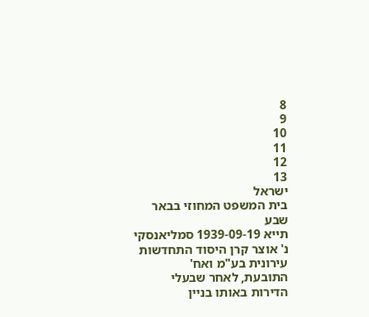8
9
10
11
12
13
ישראל
בית המשפט המחוזי בבאר שבע
תייא 1939-09-19 סמליאנסקי נ' אוצר קרן היסוד התחדשות עירונית בע"מ ואח'
התובעת, לאחר שבעלי הדירות באותו בניין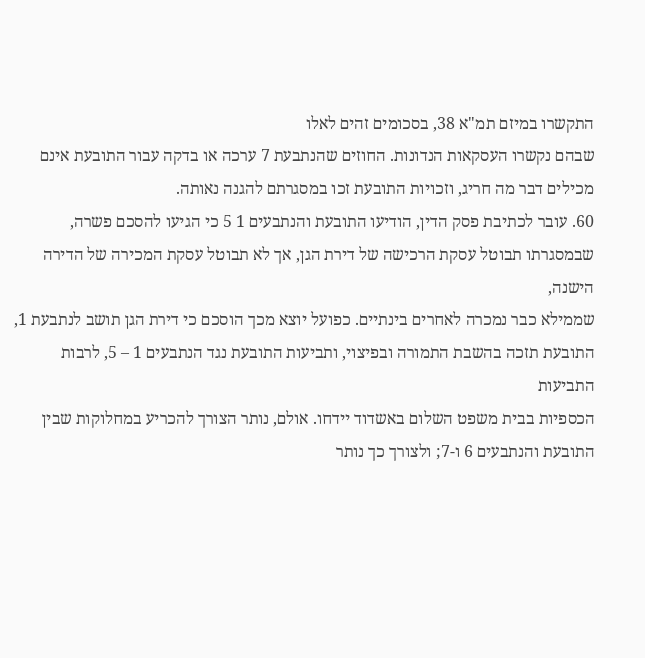התקשרו במיזם תמ"א 38, בסכומים זהים לאלו
שבהם נקשרו העסקאות הנדונות. החוזים שהנתבעת 7 ערכה או בדקה עבור התובעת אינם
מכילים דבר מה חריג, וזכויות התובעת זכו במסגרתם להגנה נאותה.
60. עובר לכתיבת פסק הדין, הודיעו התובעת והנתבעים 1 5 כי הגיעו להסכם פשרה,
שבמסגרתו תבוטל עסקת הרכישה של דירת הגן, אך לא תבוטל עסקת המכירה של הדירה הישנה,
שממילא כבר נמכרה לאחרים בינתיים. כפועל יוצא מכך הוסכם כי דירת הגן תושב לנתבעת 1,
התובעת תזכה בהשבת התמורה ובפיצוי, ותביעות התובעת נגד הנתבעים 1 – 5, לרבות התביעות
הכספיות בבית משפט השלום באשדוד יידחו. אולם, נותר הצורך להכריע במחלוקות שבין
התובעת והנתבעים 6 ו-7; ולצורך כך נותר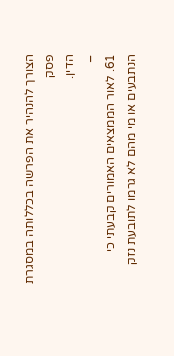הצורך להנהיר את הפרשה בכללותה במסגרת פסק
הדין.
–
61. לאור הממצאים האמורים קבעתי כי הנתבעים או מי מהם לא גרמו לתובעת נזק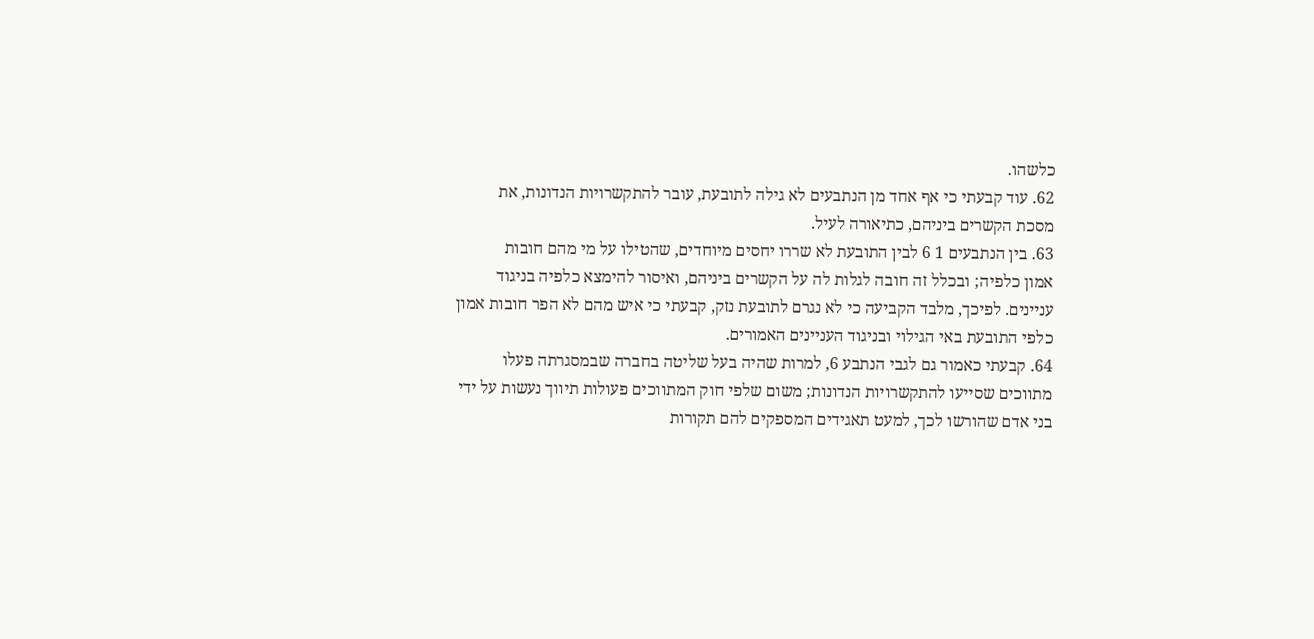כלשהו.
62. עוד קבעתי כי אף אחד מן הנתבעים לא גילה לתובעת, עובר להתקשרויות הנדונות, את
מסכת הקשרים ביניהם, כתיאורה לעיל.
63. בין הנתבעים 1 6 לבין התובעת לא שררו יחסים מיוחדים, שהטילו על מי מהם חובות
אמון כלפיה; ובכלל זה חובה לגלות לה על הקשרים ביניהם, ואיסור להימצא כלפיה בניגוד
עניינים. לפיכך, מלבד הקביעה כי לא נגרם לתובעת נזק, קבעתי כי איש מהם לא הפר חובות אמון
כלפי התובעת באי הגילוי ובניגוד העניינים האמורים.
64. קבעתי כאמור גם לגבי הנתבע 6, למרות שהיה בעל שליטה בחברה שבמסגרתה פעלו
מתווכים שסייעו להתקשרויות הנדונות; משום שלפי חוק המתווכים פעולות תיווך נעשות על ידי
בני אדם שהורשו לכך, למעט תאגידים המספקים להם תקורות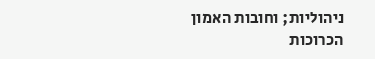ניהוליות; וחובות האמון
הכרוכות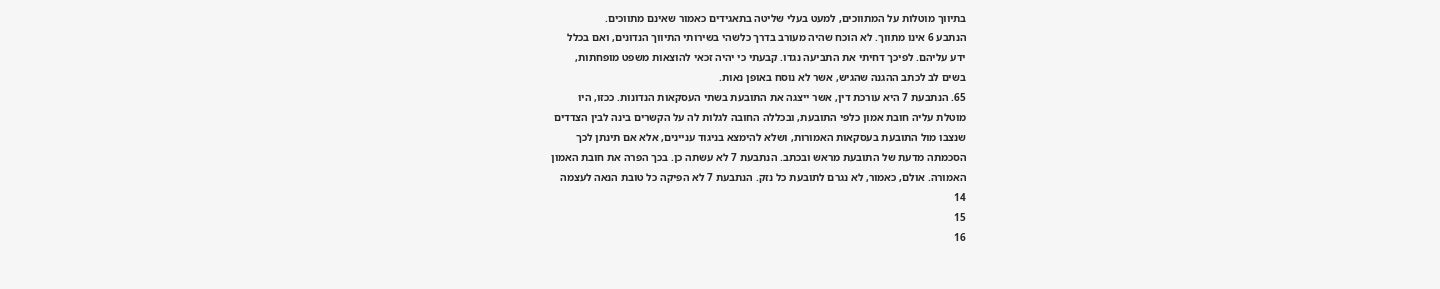בתיווך מוטלות על המתווכים, למעט בעלי שליטה בתאגידים כאמור שאינם מתווכים.
הנתבע 6 אינו מתווך. לא הוכח שהיה מעורב בדרך כלשהי בשירותי התיווך הנדונים, ואם בכלל
ידע עליהם. לפיכך דחיתי את התביעה נגדו. קבעתי כי יהיה זכאי להוצאות משפט מופחתות,
בשים לב לכתב ההגנה שהגיש, אשר לא נוסח באופן נאות.
65. הנתבעת 7 היא עורכת דין, אשר ייצגה את התובעת בשתי העסקאות הנדונות. ככזו, היו
מוטלת עליה חובת אמון כלפי התובעת, ובכללה החובה לגלות לה על הקשרים בינה לבין הצדדים
שנצבו מול התובעת בעסקאות האמורות, ושלא להימצא בניגוד עניינים, אלא אם תינתן לכך
הסכמתה מדעת של התובעת מראש ובכתב. הנתבעת 7 לא עשתה כן. בכך הפרה את חובת האמון
האמורה. אולם, כאמור, לא נגרם לתובעת כל נזק. הנתבעת 7 לא הפיקה כל טובת הנאה לעצמה
14
15
16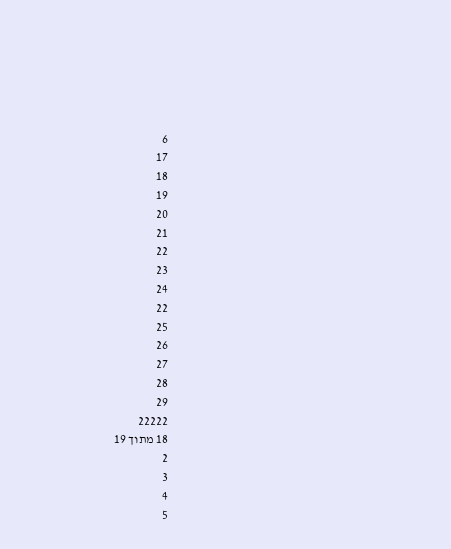6
17
18
19
20
21
22
23
24
22
25
26
27
28
29
22222
18 מתוך 19
2
3
4
5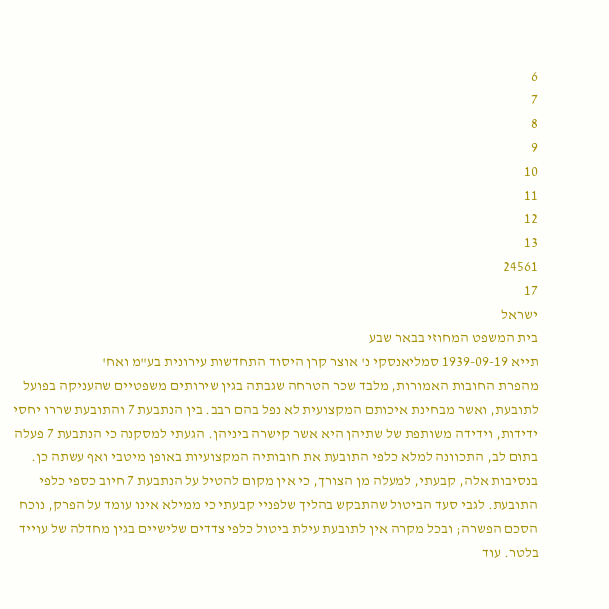6
7
8
9
10
11
12
13
24561
17
ישראל
בית המשפט המחוזי בבאר שבע
תייא 1939-09-19 סמליאנסקי נ' אוצר קרן היסוד התחדשות עירונית בע"מ ואח'
מהפרת החובות האמורות, מלבד שכר הטרחה שגבתה בגין שירותים משפטיים שהעניקה בפועל
לתובעת, ואשר מבחינת איכותם המקצועית לא נפל בהם רבב. בין הנתבעת 7 והתובעת שררו יחסי
ידידות, וידידה משותפת של שתיהן היא אשר קישרה ביניהן. הגעתי למסקנה כי הנתבעת 7 פעלה
בתום לב, התכוונה למלא כלפי התובעת את חובותיה המקצועיות באופן מיטבי ואף עשתה כן.
בנסיבות אלה, קבעתי, למעלה מן הצורך, כי אין מקום להטיל על הנתבעת 7 חיוב כספי כלפי
התובעת. לגבי סעד הביטול שהתבקש בהליך שלפניי קבעתי כי ממילא אינו עומד על הפרק, נוכח
הסכם הפשרה; ובכל מקרה אין לתובעת עילת ביטול כלפי צדדים שלישיים בגין מחדלה של עוייד
בלטר. עוד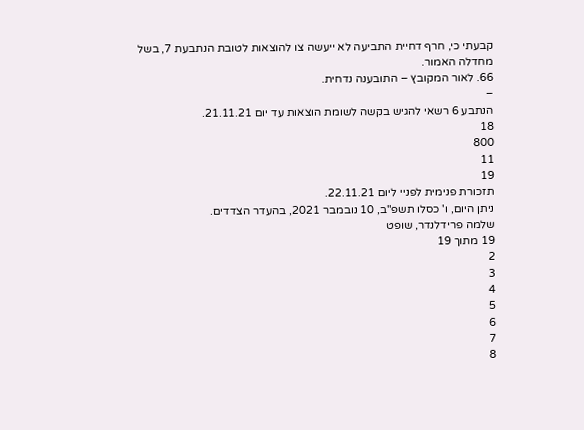קבעתי כי, חרף דחיית התביעה לא ייעשה צו להוצאות לטובת הנתבעת 7, בשל
מחדלה האמור.
66. לאור המקובץ – התובענה נדחית.
–
הנתבע 6 רשאי להגיש בקשה לשומת הוצאות עד יום 21.11.21.
18
800
11
19
תזכורת פנימית לפניי ליום 22.11.21.
ניתן היום, ו' כסלו תשפ"ב, 10 נובמבר 2021, בהעדר הצדדים.
שלמה פרידלנדר, שופט
19 מתוך 19
2
3
4
5
6
7
8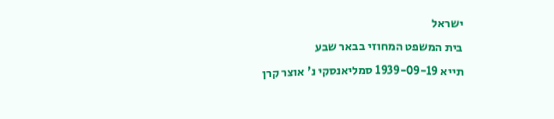ישראל
בית המשפט המחוזי בבאר שבע
תייא 1939-09-19 סמליאנסקי נ' אוצר קרן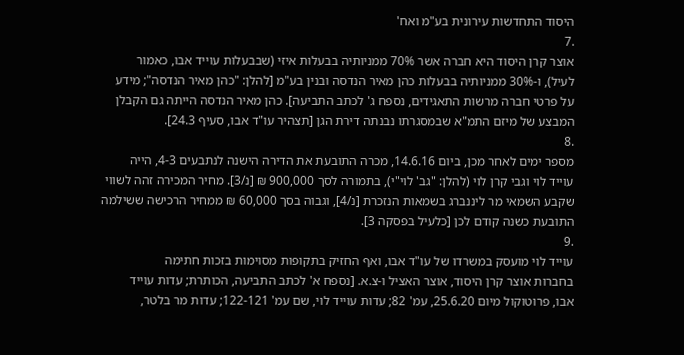היסוד התחדשות עירונית בע"מ ואח'
.7
אוצר קרן היסוד היא חברה אשר 70% ממניותיה בבעלות איזי (שבבעלות עוייד אבו, כאמור
לעיל), ו-30% ממניותיה בבעלות כהן מאיר הנדסה ובנין בע"מ [להלן: "כהן מאיר הנדסה"; מידע
על פרטי חברה מרשות התאגידים, נספח ג' לכתב התביעה]. כהן מאיר הנדסה הייתה גם הקבלן
המבצע של מיזם התמ"א שבמסגרתו נבנתה דירת הגן [תצהיר עו"ד אבו, סעיף 24.3].
.8
מספר ימים לאחר מכן, ביום 14.6.16, מכרה התובעת את הדירה הישנה לנתבעים 4-3, הייה
עוייד לוי וגבי קרן לוי (להלן: "גב' לוי"י), בתמורה לסך 900,000 ₪ [נ/3]. מחיר המכירה זהה לשווי
שקבע השמאי מר ליננברג בשמאות הנזכרת [נ/4], וגבוה בסך 60,000 ₪ ממחיר הרכישה ששילמה
התובעת כשנה קודם לכן [כלעיל בפסקה 3].
.9
עוייד לוי מועסק במשרדו של עו"ד אבו, ואף החזיק בתקופות מסוימות בזכות חתימה
בחברות אוצר קרן היסוד, אוצר האציל ו-צ.א. [נספח א' לכתב התביעה, הכותרת; עדות עוייד
אבו, פרוטוקול מיום 25.6.20, עמ' 82; עדות עוייד לוי, שם עמ' 122-121; עדות מר בלטר,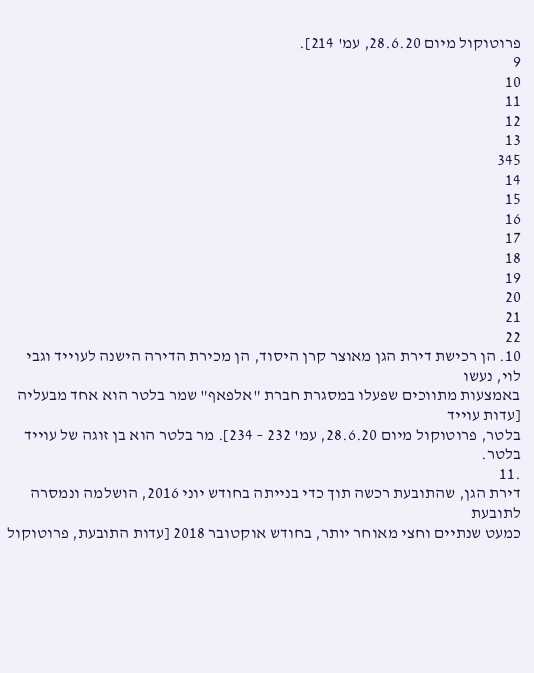פרוטוקול מיום 28.6.20, עמ' 214].
9
10
11
12
13
345
14
15
16
17
18
19
20
21
22
10. הן רכישת דירת הגן מאוצר קרן היסוד, הן מכירת הדירה הישנה לעוייד וגבי לוי, נעשו
באמצעות מתווכים שפעלו במסגרת חברת "אלפאף" שמר בלטר הוא אחד מבעליה [עדות עוייד
בלטר, פרוטוקול מיום 28.6.20, עמ' 232 – 234]. מר בלטר הוא בן זוגה של עוייד בלטר.
.11
דירת הגן, שהתובעת רכשה תוך כדי בנייתה בחודש יוני 2016, הושלמה ונמסרה לתובעת
כמעט שנתיים וחצי מאוחר יותר, בחודש אוקטובר 2018 [עדות התובעת, פרוטוקול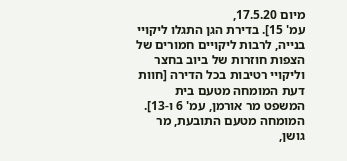מיום 17.5.20,
עמ' 15]. בדירת הגן התגלו ליקויי בנייה, לרבות ליקויים חמורים של הצפות חוזרות של ביוב בחצר
וליקויי רטיבות בכל הדירה [חוות דעת המומחה מטעם בית המשפט מר אורמן, עמ' 6 ו-13].
המומחה מטעם התובעת, מר גושן,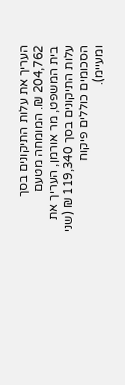העריך את עלות התיקונים בסך 204,762 ₪. המומחה מטעם
בית המשפט, מר אורמן, העריך את עלות התיקונים בסך 119,340 ₪ (שני הסכומים כוללים פיקוח
ומעיימ).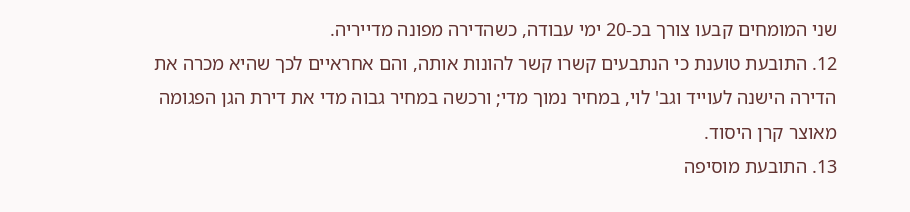שני המומחים קבעו צורך בכ-20 ימי עבודה, כשהדירה מפונה מדייריה.
12. התובעת טוענת כי הנתבעים קשרו קשר להונות אותה, והם אחראיים לכך שהיא מכרה את
הדירה הישנה לעוייד וגב' לוי, במחיר נמוך מדי; ורכשה במחיר גבוה מדי את דירת הגן הפגומה
מאוצר קרן היסוד.
13. התובעת מוסיפה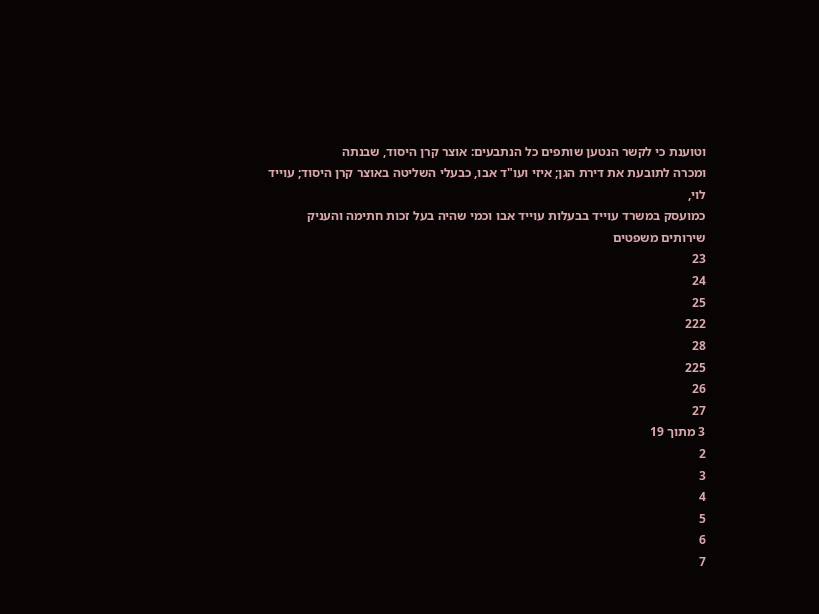וטוענת כי לקשר הנטען שותפים כל הנתבעים: אוצר קרן היסוד, שבנתה
ומכרה לתובעת את דירת הגן; איזי ועו"ד אבו, כבעלי השליטה באוצר קרן היסוד; עוייד לוי,
כמועסק במשרד עוייד בבעלות עוייד אבו וכמי שהיה בעל זכות חתימה והעניק שירותים משפטים
23
24
25
222
28
225
26
27
3 מתוך 19
2
3
4
5
6
7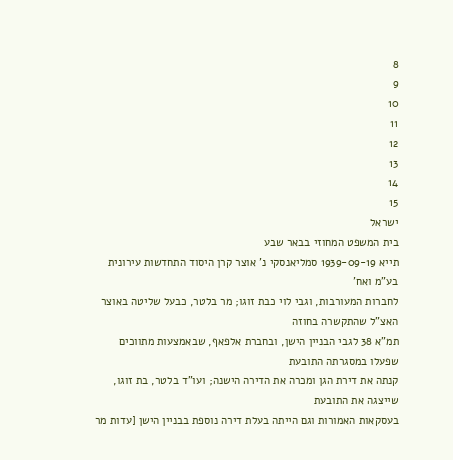8
9
10
11
12
13
14
15
ישראל
בית המשפט המחוזי בבאר שבע
תייא 1939-09-19 סמליאנסקי נ' אוצר קרן היסוד התחדשות עירונית בע"מ ואח'
לחברות המעורבות, וגבי לוי כבת זוגו; מר בלטר, כבעל שליטה באוצר האצ"ל שהתקשרה בחוזה
תמ"א 38 לגבי הבניין הישן, ובחברת אלפאף, שבאמצעות מתווכים שפעלו במסגרתה התובעת
קנתה את דירת הגן ומכרה את הדירה הישנה; ועו"ד בלטר, בת זוגו, שייצגה את התובעת
בעסקאות האמורות וגם הייתה בעלת דירה נוספת בבניין הישן [עדות מר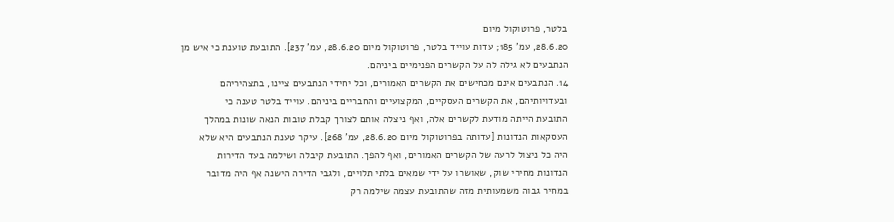בלטר, פרוטוקול מיום
28.6.20, עמ' 185; עדות עוייד בלטר, פרוטוקול מיום 28.6.20, עמ' 237]. התובעת טוענת כי איש מן
הנתבעים לא גילה לה על הקשרים הפנימיים ביניהם.
14. הנתבעים אינם מכחישים את הקשרים האמורים, וכל יחידי הנתבעים ציינו, בתצהיריהם
ובעדויותיהם, את הקשרים העסקיים, המקצועיים והחבריים ביניהם. עוייד בלטר טענה כי
התובעת הייתה מודעת לקשרים אלה, ואף ניצלה אותם לצורך קבלת טובות הנאה שונות במהלך
העסקאות הנדונות [עדותה בפרוטוקול מיום 28.6.20, עמ' 268]. עיקר טענת הנתבעים היא שלא
היה כל ניצול לרעה של הקשרים האמורים, ואף להפך. התובעת קיבלה ושילמה בעד הדירות
הנדונות מחירי שוק, שאושרו על ידי שמאים בלתי תלויים, ולגבי הדירה הישנה אף היה מדובר
במחיר גבוה משמעותית מזה שהתובעת עצמה שילמה רק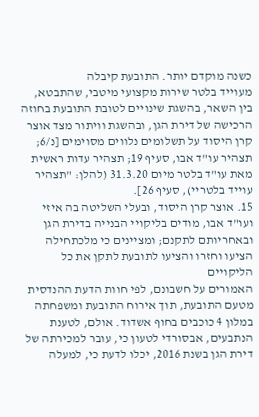כשנה מוקדם יותר. התובעת קיבלה
מעוייד בלטר שירות מקצועי מיטבי, שהתבטא, בין השאר, בהשגת שינויים לטובת התובעת בחוזה
הרכישה של דירת הגן, ובהשגת וויתור מצד אוצר קרן היסוד על תשלומים נלווים מסוימים [נ/6;
תצהיר עו"ד אבו, סעיף 19; תצהיר עדות ראשית מאת עו"ד בלטר מיום 31.3.20 (להלן: "תצהיר
עוייד בלטריי), סעיף 26].
15. אוצר קרן היסוד, ובעלי השליטה בה איזי ועו"ד אבו, מודים בליקויי הבנייה בדירת הגן
ובאחריותם לתקנם; ומציינים כי מלכתחילה הציעו וחזרו והציעו לתובעת לתקן את כל הליקויים
האמורים על חשבונם, לפי חוות הדעת ההנדסית מטעם התובעת, תוך אירוח התובעת ומשפחתה
במלון 4 כוכבים בחוף אשדוד. אולם, לטענת הנתבעים, אבסורדי לטעון כי, עובר למכירתה של
דירת הגן בשנת 2016, יכלו לדעת כי, למעלה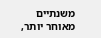משנתיים מאוחר יותר,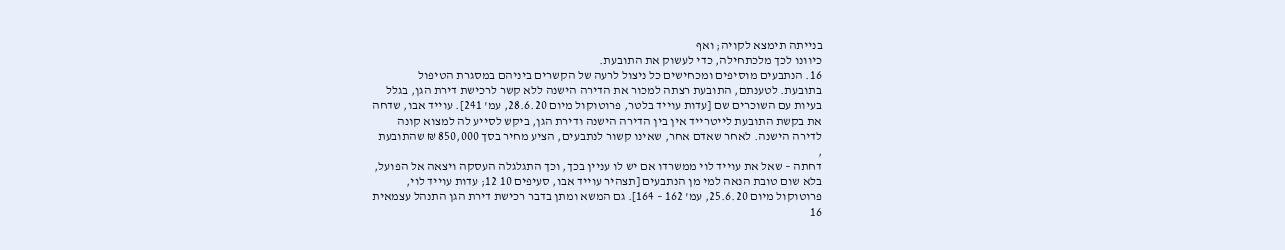בנייתה תימצא לקויה; ואף
כיוונו לכך מלכתחילה, כדי לעשוק את התובעת.
16. הנתבעים מוסיפים ומכחישים כל ניצול לרעה של הקשרים ביניהם במסגרת הטיפול
בתובעת. לטענתם, התובעת רצתה למכור את הדירה הישנה ללא קשר לרכישת דירת הגן, בגלל
בעיות עם השוכרים שם [עדות עוייד בלטר, פרוטוקול מיום 28.6.20, עמ' 241]. עוייד אבו, שדחה
את בקשת התובעת לייטרייד אין בין הדירה הישנה ודירת הגן, ביקש לסייע לה למצוא קונה
לדירה הישנה. לאחר שאדם אחר, שאינו קשור לנתבעים, הציע מחיר בסך 850,000 ₪ שהתובעת
,
דחתה – שאל את עוייד לוי ממשרדו אם יש לו עניין בכך, וכך התגלגלה העסקה ויצאה אל הפועל,
בלא שום טובת הנאה למי מן הנתבעים [תצהיר עוייד אבו, סעיפים 10 12; עדות עוייד לוי,
פרוטוקול מיום 25.6.20, עמ' 162 – 164]. גם המשא ומתן בדבר רכישת דירת הגן התנהל עצמאית
16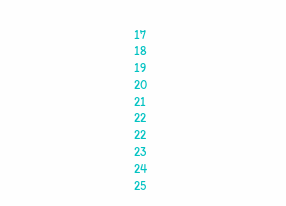17
18
19
20
21
22
22
23
24
25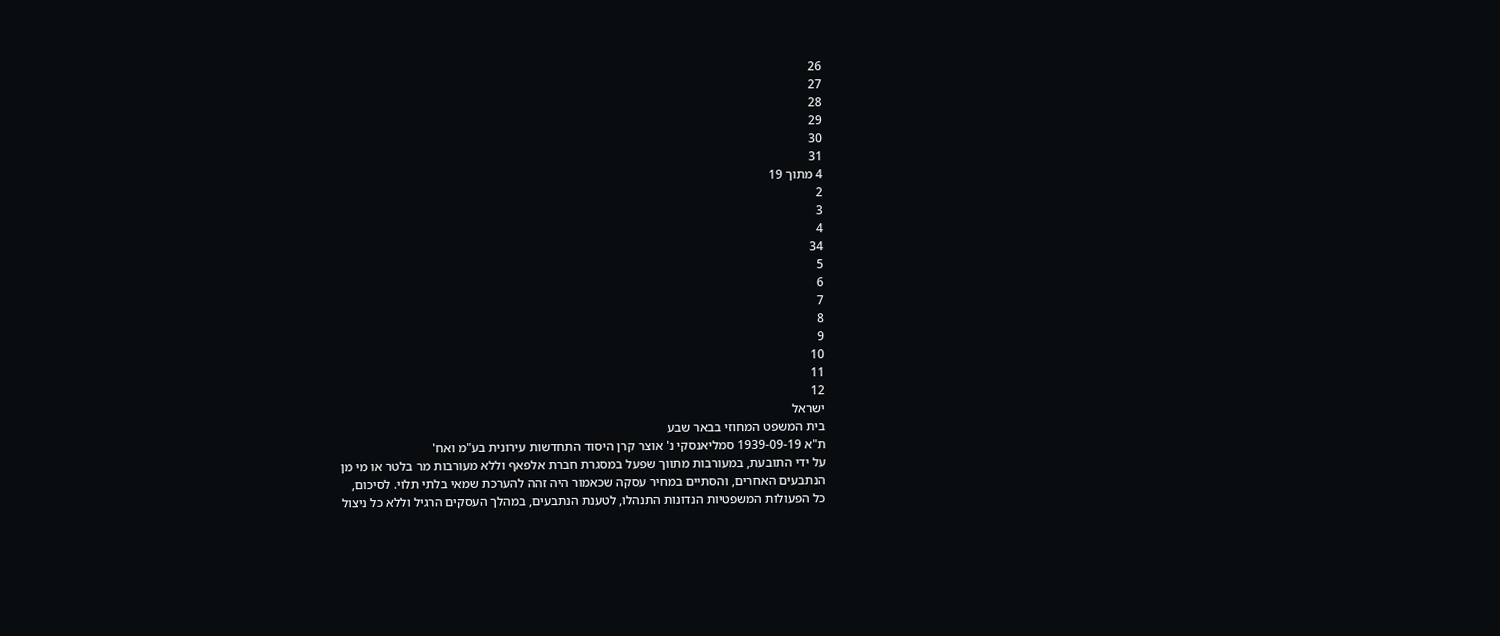26
27
28
29
30
31
4 מתוך 19
2
3
4
34
5
6
7
8
9
10
11
12
ישראל
בית המשפט המחוזי בבאר שבע
ת"א 1939-09-19 סמליאנסקי נ' אוצר קרן היסוד התחדשות עירונית בע"מ ואח'
על ידי התובעת, במעורבות מתווך שפעל במסגרת חברת אלפאף וללא מעורבות מר בלטר או מי מן
הנתבעים האחרים, והסתיים במחיר עסקה שכאמור היה זהה להערכת שמאי בלתי תלוי. לסיכום,
כל הפעולות המשפטיות הנדונות התנהלו, לטענת הנתבעים, במהלך העסקים הרגיל וללא כל ניצול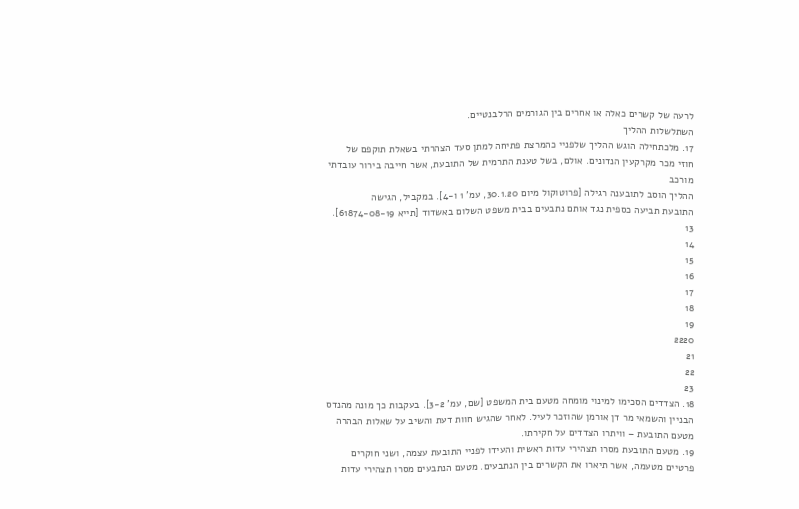לרעה של קשרים כאלה או אחרים בין הגורמים הרלבנטיים.
השתלשלות ההליך
17. מלכתחילה הוגש ההליך שלפניי כהמרצת פתיחה למתן סעד הצהרתי בשאלת תוקפם של
חוזי מכר מקרקעין הנדונים. אולם, בשל טענת התרמית של התובעת, אשר חייבה בירור עובדתי
מורכב
ההליך הוסב לתובענה רגילה [פרוטוקול מיום 30.1.20, עמ' 1 ו-4]. במקביל, הגישה
התובעת תביעה כספית נגד אותם נתבעים בבית משפט השלום באשדוד [תייא 61874-08-19].
13
14
15
16
17
18
19
2220
21
22
23
18. הצדדים הסכימו למינוי מומחה מטעם בית המשפט [שם, עמ' 3-2]. בעקבות כך מונה מהנדס
הבניין והשמאי מר דן אורמן שהוזכר לעיל. לאחר שהגיש חוות דעת והשיב על שאלות הבהרה
מטעם התובעת – וויתרו הצדדים על חקירתו.
19. מטעם התובעת מסרו תצהירי עדות ראשית והעידו לפניי התובעת עצמה, ושני חוקרים
פרטיים מטעמה, אשר תיארו את הקשרים בין הנתבעים. מטעם הנתבעים מסרו תצהירי עדות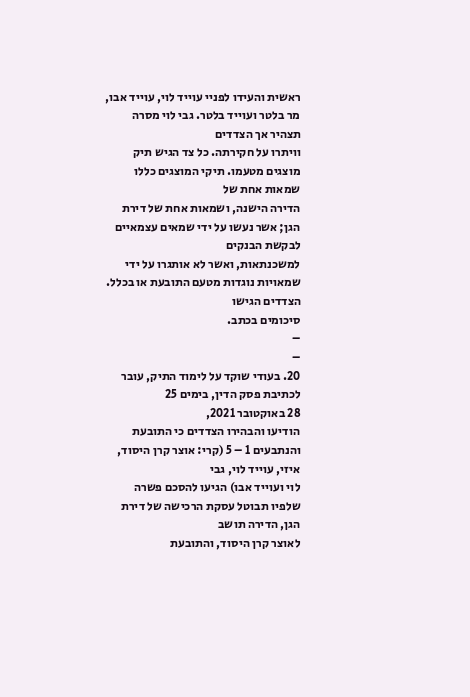ראשית והעידו לפניי עוייד לוי, עוייד אבו, מר בלטר ועוייד בלטר. גבי לוי מסרה תצהיר אך הצדדים
וויתרו על חקירתה. כל צד הגיש תיק מוצגים מטעמו. תיקי המוצגים כללו שמאות אחת של
הדירה הישנה, ושמאות אחת של דירת הגן; אשר נעשו על ידי שמאים עצמאיים לבקשת הבנקים
למשכנתאות, ואשר לא אותגרו על ידי שמאויות נוגדות מטעם התובעת או בכלל. הצדדים הגישו
סיכומים בכתב.
–
–
20. בעודי שוקד על לימוד התיק, עובר לכתיבת פסק הדין, בימים 25
28 באוקטובר 2021,
הודיעו והבהירו הצדדים כי התובעת והנתבעים 1 – 5 (קרי: אוצר קרן היסוד, איזי, עוייד לוי, גבי
לוי ועוייד אבו) הגיעו להסכם פשרה שלפיו תבוטל עסקת הרכישה של דירת הגן, הדירה תושב
לאוצר קרן היסוד, והתובעת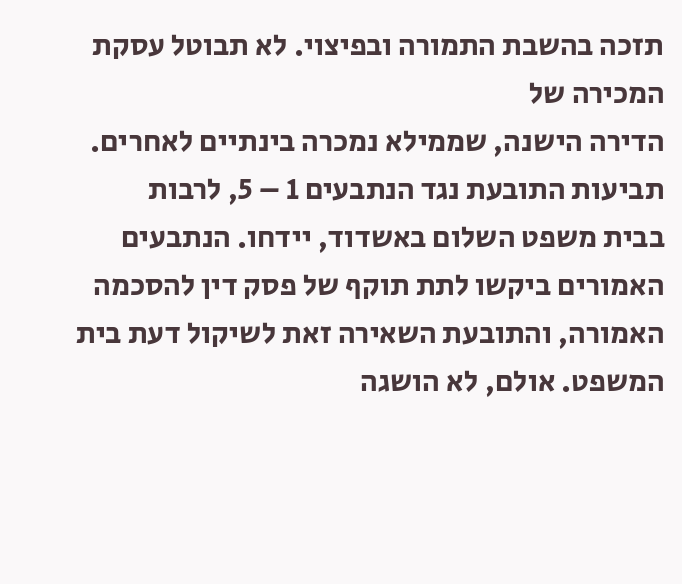תזכה בהשבת התמורה ובפיצוי. לא תבוטל עסקת המכירה של
הדירה הישנה, שממילא נמכרה בינתיים לאחרים. תביעות התובעת נגד הנתבעים 1 – 5, לרבות
בבית משפט השלום באשדוד, יידחו. הנתבעים האמורים ביקשו לתת תוקף של פסק דין להסכמה
האמורה, והתובעת השאירה זאת לשיקול דעת בית המשפט. אולם, לא הושגה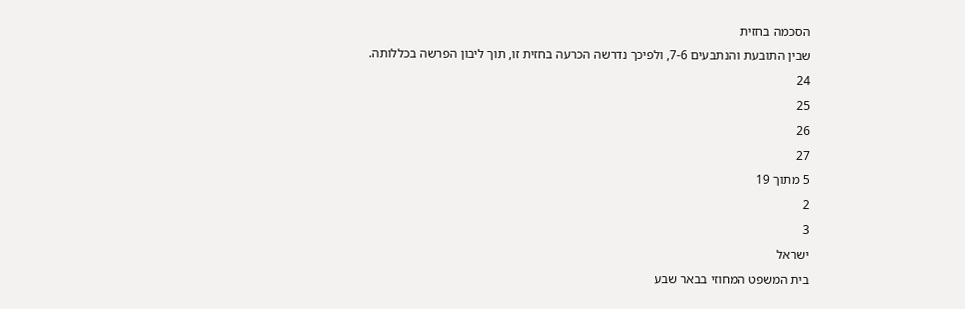הסכמה בחזית
שבין התובעת והנתבעים 7-6, ולפיכך נדרשה הכרעה בחזית זו, תוך ליבון הפרשה בכללותה.
24
25
26
27
5 מתוך 19
2
3
ישראל
בית המשפט המחוזי בבאר שבע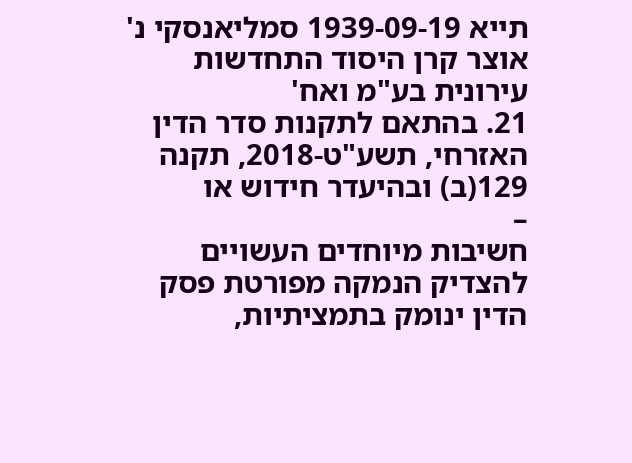תייא 1939-09-19 סמליאנסקי נ' אוצר קרן היסוד התחדשות עירונית בע"מ ואח'
21. בהתאם לתקנות סדר הדין האזרחי, תשע"ט-2018, תקנה 129(ב) ובהיעדר חידוש או
–
חשיבות מיוחדים העשויים להצדיק הנמקה מפורטת פסק הדין ינומק בתמציתיות,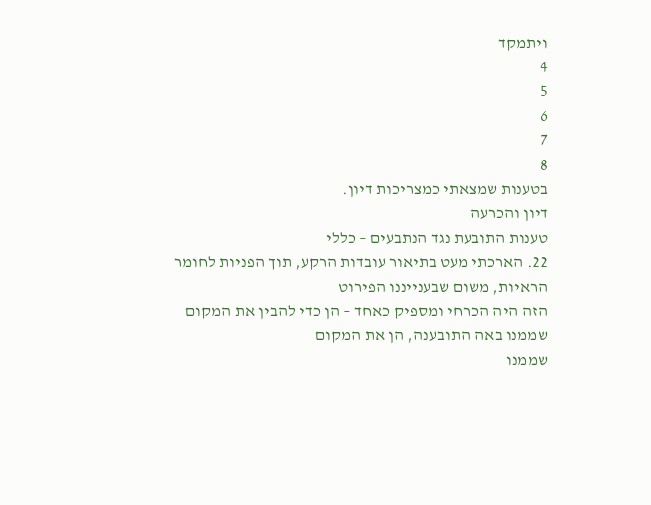ויתמקד
4
5
6
7
8
בטענות שמצאתי כמצריכות דיון.
דיון והכרעה
טענות התובעת נגד הנתבעים – כללי
22. הארכתי מעט בתיאור עובדות הרקע, תוך הפניות לחומר הראיות, משום שבענייננו הפירוט
הזה היה הכרחי ומספיק כאחד – הן כדי להבין את המקום שממנו באה התובענה, הן את המקום
שממנו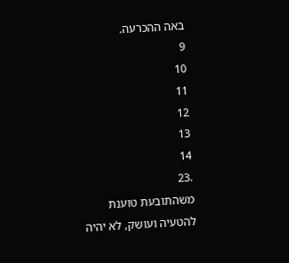באה ההכרעה.
9
10
11
12
13
14
.23
משהתובעת טוענת להטעיה ועושק, לא יהיה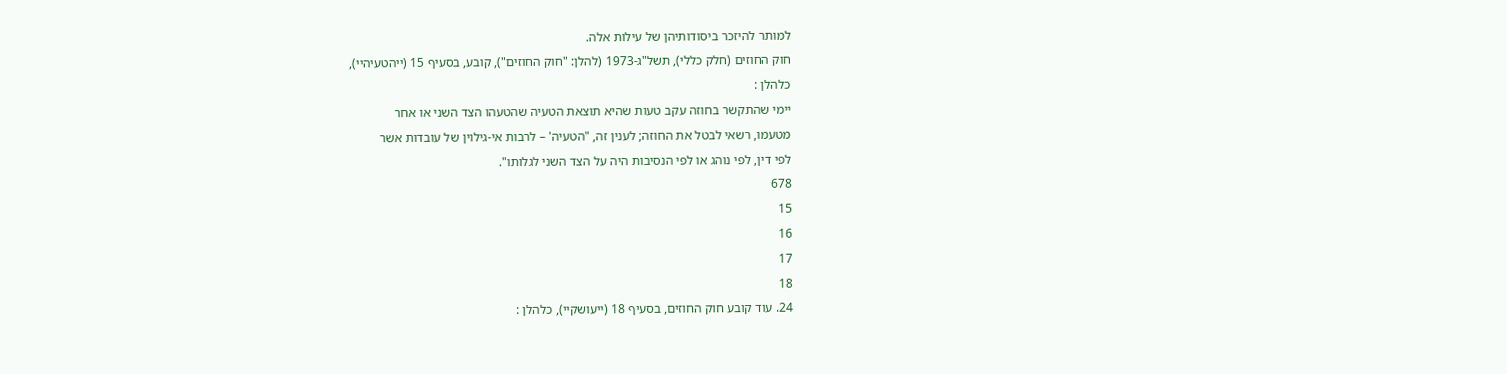למותר להיזכר ביסודותיהן של עילות אלה.
חוק החוזים (חלק כללי), תשל"ג-1973 (להלן: "חוק החוזים"), קובע, בסעיף 15 (ייהטעיהיי),
כלהלן :
יימי שהתקשר בחוזה עקב טעות שהיא תוצאת הטעיה שהטעהו הצד השני או אחר
מטעמו, רשאי לבטל את החוזה; לענין זה, "הטעיה' – לרבות אי-גילוין של עובדות אשר
לפי דין, לפי נוהג או לפי הנסיבות היה על הצד השני לגלותו".
678
15
16
17
18
24. עוד קובע חוק החוזים, בסעיף 18 (ייעושקיי), כלהלן :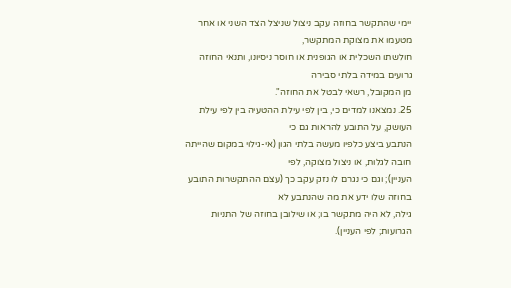יימי שהתקשר בחוזה עקב ניצול שניצל הצד השני או אחר מטעמו את מצוקת המתקשר,
חולשתו השכלית או הגופנית או חוסר ניסיונו, ותנאי החוזה גרועים במידה בלתי סבירה
מן המקובל, רשאי לבטל את החוזה".
25. נמצאנו למדים כי, בין לפי עילת ההטעיה בין לפי עילת העושק, על התובע להראות גם כי
הנתבע ביצע כלפיו מעשה בלתי הגון (אי-גילוי במקום שהייתה חובה לגלות, או ניצול מצוקה, לפי
העניין); וגם כי נגרם לו נזק עקב כך (עצם ההתקשרות התובע בחוזה שלו ידע את מה שהנתבע לא
גילה, לא היה מתקשר בו; או שילובן בחוזה של התניות הגרועות; לפי העניין).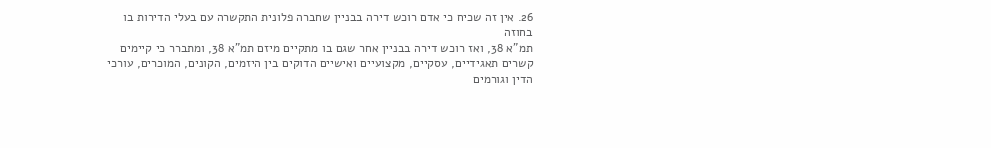26. אין זה שכיח כי אדם רוכש דירה בבניין שחברה פלונית התקשרה עם בעלי הדירות בו בחוזה
תמ"א 38, ואז רוכש דירה בבניין אחר שגם בו מתקיים מיזם תמ"א 38, ומתברר כי קיימים
קשרים תאגידיים, עסקיים, מקצועיים ואישיים הדוקים בין היזמים, הקונים, המוכרים, עורכי
הדין וגורמים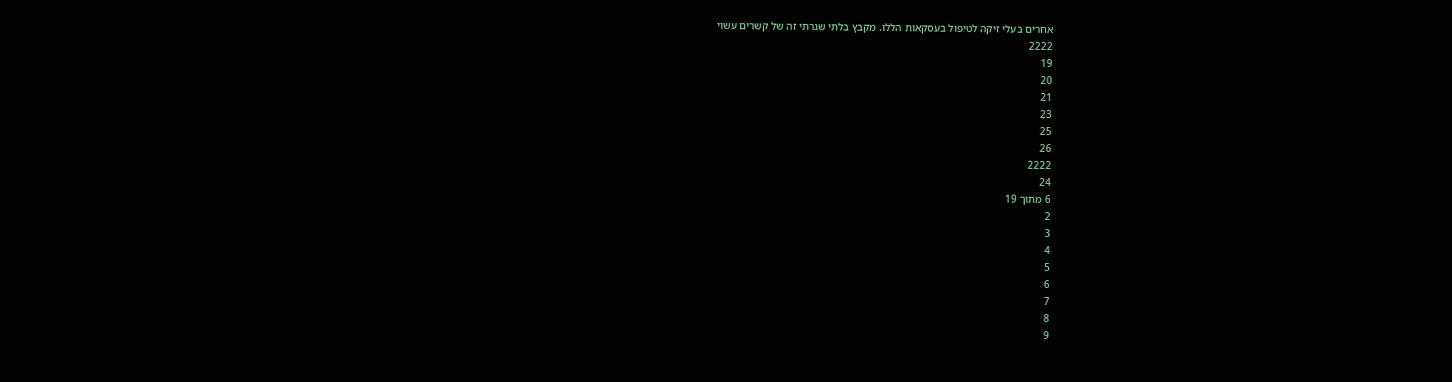אחרים בעלי זיקה לטיפול בעסקאות הללו. מקבץ בלתי שגרתי זה של קשרים עשוי
2222
19
20
21
23
25
26
2222
24
6 מתוך 19
2
3
4
5
6
7
8
9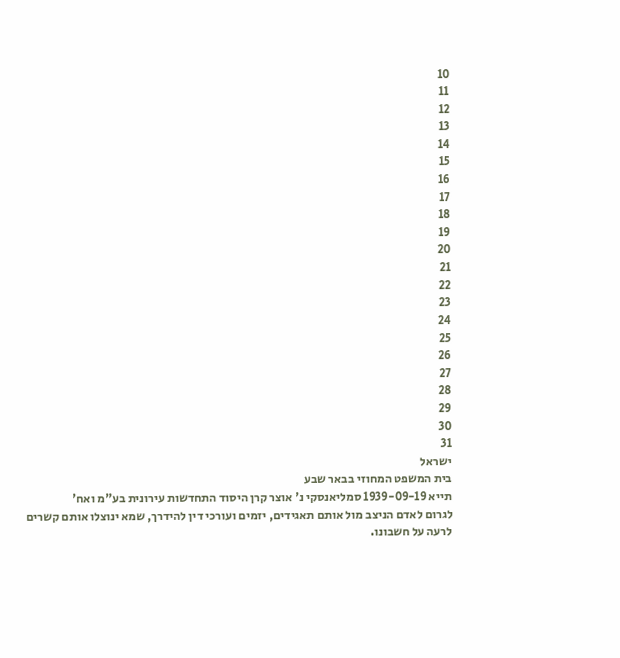10
11
12
13
14
15
16
17
18
19
20
21
22
23
24
25
26
27
28
29
30
31
ישראל
בית המשפט המחוזי בבאר שבע
תייא 1939-09-19 סמליאנסקי נ' אוצר קרן היסוד התחדשות עירונית בע"מ ואח'
לגרום לאדם הניצב מול אותם תאגידים, יזמים ועורכי דין להידרך, שמא ינוצלו אותם קשרים
לרעה על חשבונו.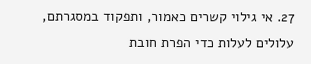27. אי גילוי קשרים כאמור, ותפקוד במסגרתם, עלולים לעלות כדי הפרת חובת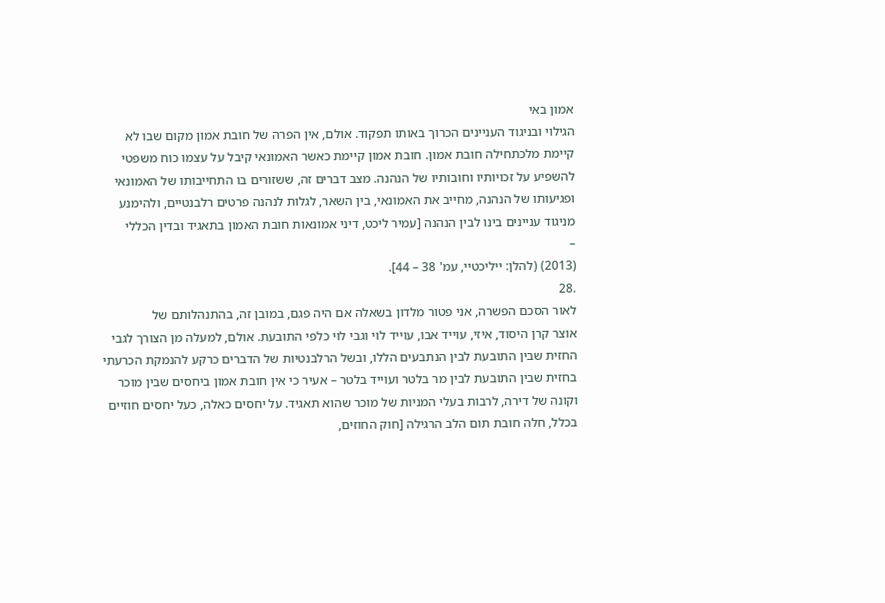אמון באי
הגילוי ובניגוד העניינים הכרוך באותו תפקוד. אולם, אין הפרה של חובת אמון מקום שבו לא
קיימת מלכתחילה חובת אמון. חובת אמון קיימת כאשר האמונאי קיבל על עצמו כוח משפטי
להשפיע על זכויותיו וחובותיו של הנהנה. מצב דברים זה, ששזורים בו התחייבותו של האמונאי
ופגיעותו של הנהנה, מחייב את האמונאי, בין השאר, לגלות לנהנה פרטים רלבנטיים, ולהימנע
מניגוד עניינים בינו לבין הנהנה [עמיר ליכט, דיני אמונאות חובת האמון בתאגיד ובדין הכללי
–
(2013) (להלן: ייליכטיי, עמ' 38 – 44].
.28
לאור הסכם הפשרה, אני פטור מלדון בשאלה אם היה פגם, במובן זה, בהתנהלותם של
אוצר קרן היסוד, איזי, עוייד אבו, עוייד לוי וגבי לוי כלפי התובעת. אולם, למעלה מן הצורך לגבי
החזית שבין התובעת לבין הנתבעים הללו, ובשל הרלבנטיות של הדברים כרקע להנמקת הכרעתי
בחזית שבין התובעת לבין מר בלטר ועוייד בלטר – אעיר כי אין חובת אמון ביחסים שבין מוכר
וקונה של דירה, לרבות בעלי המניות של מוכר שהוא תאגיד. על יחסים כאלה, כעל יחסים חוזיים
בכלל, חלה חובת תום הלב הרגילה [חוק החוזים,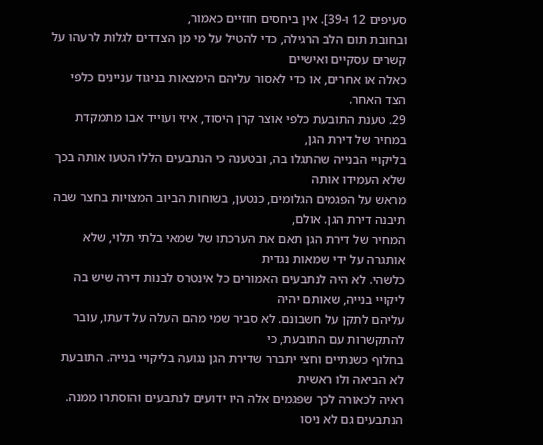סעיפים 12 ו-39]. אין ביחסים חוזיים כאמור,
ובחובת תום הלב הרגילה, כדי להטיל על מי מן הצדדים לגלות לרעהו על קשרים עסקיים ואישיים
כאלה או אחרים, או כדי לאסור עליהם הימצאות בניגוד עניינים כלפי הצד האחר.
29. טענת התובעת כלפי אוצר קרן היסוד, איזי ועוייד אבו מתמקדת במחיר של דירת הגן,
בליקויי הבנייה שהתגלו בה, ובטענה כי הנתבעים הללו הטעו אותה בכך שלא העמידו אותה
מראש על הפגמים הגלומים, כנטען, בשוחות הביוב המצויות בחצר שבה תיבנה דירת הגן. אולם,
המחיר של דירת הגן תאם את הערכתו של שמאי בלתי תלוי, שלא אותגרה על ידי שמאות נגדית
כלשהי. לא היה לנתבעים האמורים כל אינטרס לבנות דירה שיש בה ליקויי בנייה, שאותם יהיה
עליהם לתקן על חשבונם. לא סביר שמי מהם העלה על דעתו, עובר להתקשרות עם התובעת, כי
בחלוף כשנתיים וחצי יתברר שדירת הגן נגועה בליקויי בנייה. התובעת לא הביאה ולו ראשית
ראיה לכאורה לכך שפגמים אלה היו ידועים לנתבעים והוסתרו ממנה. הנתבעים גם לא ניסו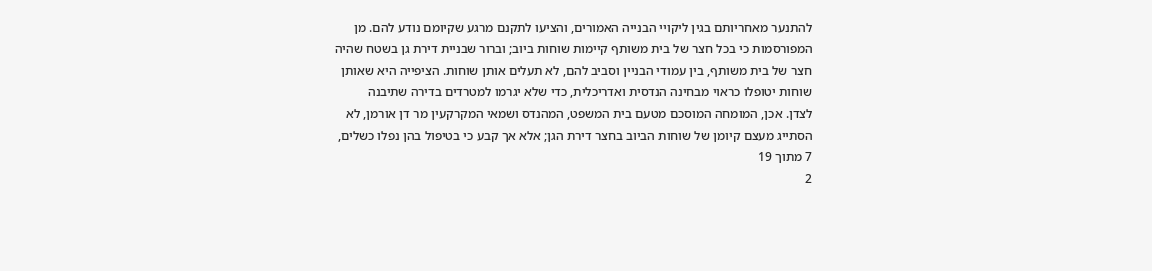להתנער מאחריותם בגין ליקויי הבנייה האמורים, והציעו לתקנם מרגע שקיומם נודע להם. מן
המפורסמות כי בכל חצר של בית משותף קיימות שוחות ביוב; וברור שבניית דירת גן בשטח שהיה
חצר של בית משותף, בין עמודי הבניין וסביב להם, לא תעלים אותן שוחות. הציפייה היא שאותן
שוחות יטופלו כראוי מבחינה הנדסית ואדריכלית, כדי שלא יגרמו למטרדים בדירה שתיבנה
לצדן. אכן, המומחה המוסכם מטעם בית המשפט, המהנדס ושמאי המקרקעין מר דן אורמן, לא
הסתייג מעצם קיומן של שוחות הביוב בחצר דירת הגן; אלא אך קבע כי בטיפול בהן נפלו כשלים,
7 מתוך 19
2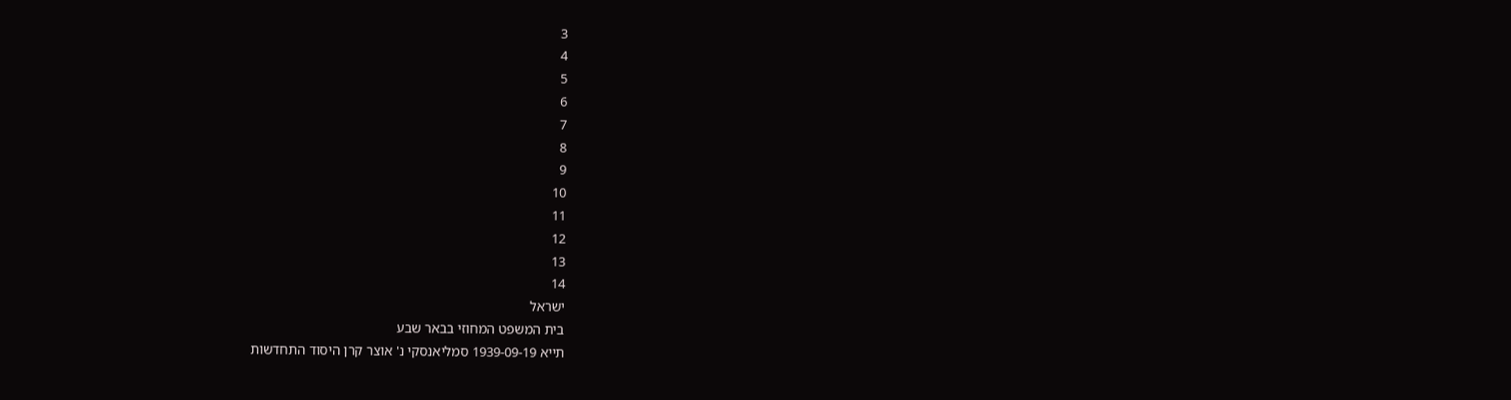3
4
5
6
7
8
9
10
11
12
13
14
ישראל
בית המשפט המחוזי בבאר שבע
תייא 1939-09-19 סמליאנסקי נ' אוצר קרן היסוד התחדשות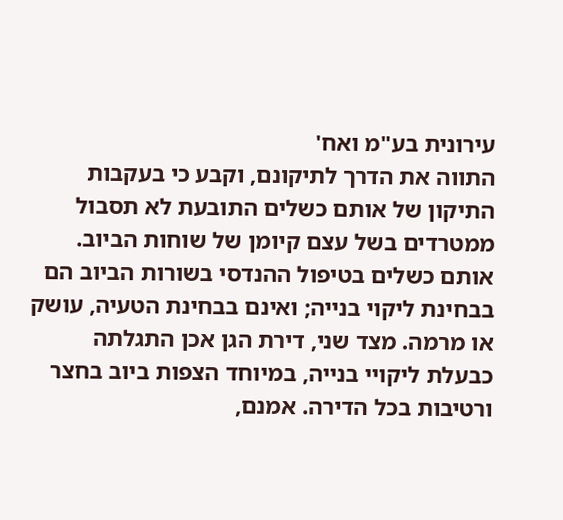עירונית בע"מ ואח'
התווה את הדרך לתיקונם, וקבע כי בעקבות התיקון של אותם כשלים התובעת לא תסבול
ממטרדים בשל עצם קיומן של שוחות הביוב. אותם כשלים בטיפול ההנדסי בשורות הביוב הם
בבחינת ליקוי בנייה; ואינם בבחינת הטעיה, עושק או מרמה. מצד שני, דירת הגן אכן התגלתה
כבעלת ליקויי בנייה, במיוחד הצפות ביוב בחצר ורטיבות בכל הדירה. אמנם,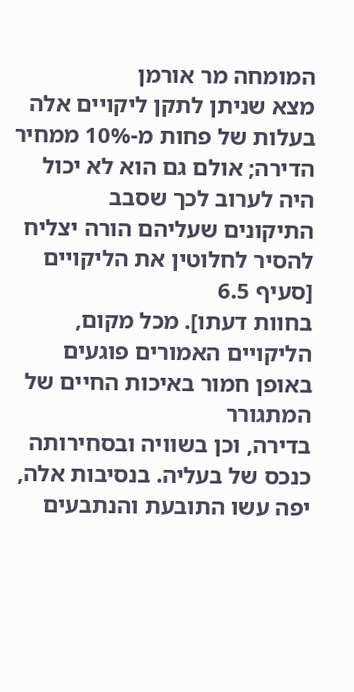המומחה מר אורמן
מצא שניתן לתקן ליקויים אלה בעלות של פחות מ-10% ממחיר הדירה; אולם גם הוא לא יכול
היה לערוב לכך שסבב התיקונים שעליהם הורה יצליח להסיר לחלוטין את הליקויים [סעיף 6.5
בחוות דעתו]. מכל מקום, הליקויים האמורים פוגעים באופן חמור באיכות החיים של המתגורר
בדירה, וכן בשוויה ובסחירותה כנכס של בעליה. בנסיבות אלה, יפה עשו התובעת והנתבעים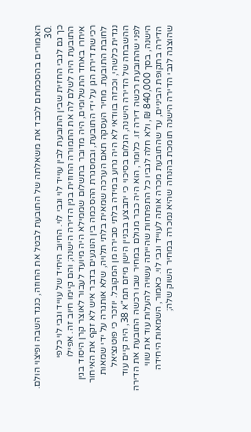האמורים בהסכמתם לכבד את משאלתה של התובעת לבטל את החוזה, כנגד השבה ופיצוי הולם.
.30
כך גם לגבי החזית שבין התובעת לבין עוייד לוי וגבי לוי. החיוב היחיד של עוייד וגבי לוי כלפי
התובעת היה לשלם לה את התמורה החוזית בגין הדירה הישנה; והם קיימו חיוב זה. אפילו
איחרו באחד התשלומים, היה מדובר בתשלום שממילא היה מיועד לעבור לאוצר קרן היסוד בגין
רכישת דירת הגן על ידי התובעת, ובמסגרת ההסכמה בין הנוגעים בדבר איש לא זקף את האיחור
לחובת התובעת. מחיר העסקה תאם הערכה שמאית בלתי תלויה, שלא אותגרה על ידי שמאות
נגדית כלשהי, וככזה בוודאי לא היה גרוע במידה בלתי סבירה מן המקובל. יוזכר כי פוטנציאל
ההשבחה של הדירה הישנה, הגלום בסיכוי כי יתבצע בבניין הישן מיזם תמ"א 38, היה קיים עוד
לפני שהתובעת רכשה דירה זו. כלומר, הוא היה כבר מגולם במחיר שבו רכשה התובעת את הדירה
הישנה, בסך 840,000 ₪, ולא חלה לגביו כל התפתחות שהייתה עשויה להעלות עוד את שווי
הדירה בתקופת הביניים, עד שהתובעת מכרה אותה לעוייד וגבי לוי. כאמור, השמאות היחידה
שהוצגה לגבי הדירה הישנה תומכת בהנחה שהיא נמכרה במחיר השוק שלה;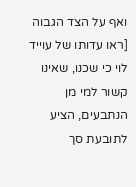ואף על הצד הגבוה
[ראו עדותו של עוייד לוי כי שכנו, שאינו קשור למי מן הנתבעים, הציע לתובעת סך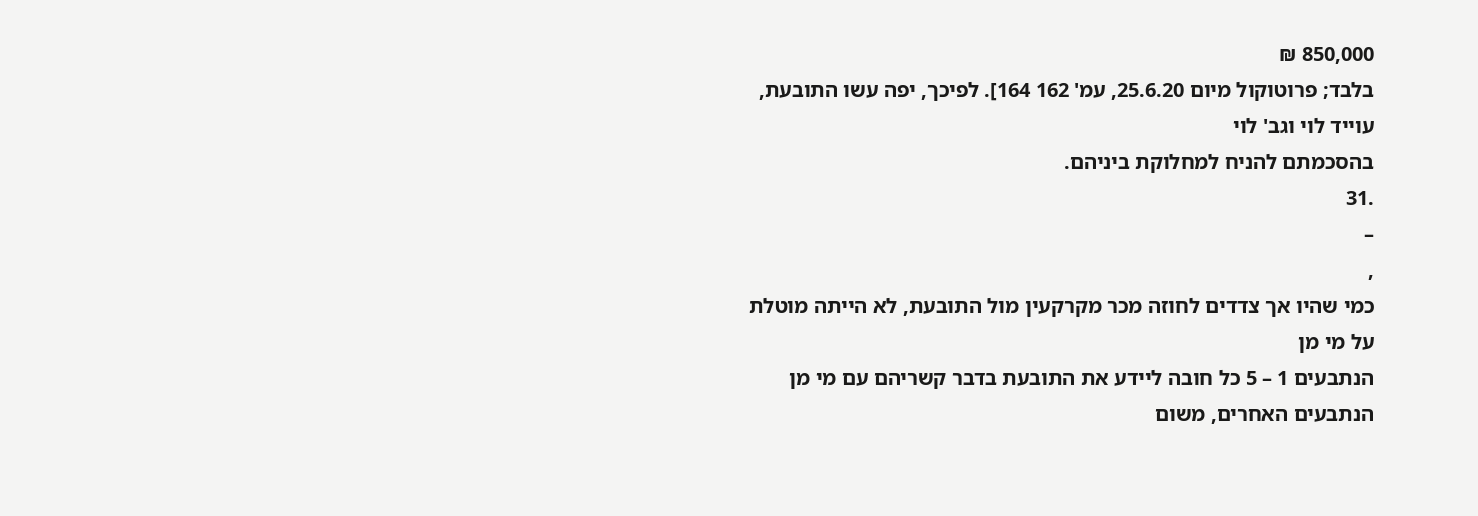850,000 ₪
בלבד; פרוטוקול מיום 25.6.20, עמ' 162 164]. לפיכך, יפה עשו התובעת, עוייד לוי וגב' לוי
בהסכמתם להניח למחלוקת ביניהם.
.31
–
,
כמי שהיו אך צדדים לחוזה מכר מקרקעין מול התובעת, לא הייתה מוטלת על מי מן
הנתבעים 1 – 5 כל חובה ליידע את התובעת בדבר קשריהם עם מי מן הנתבעים האחרים, משום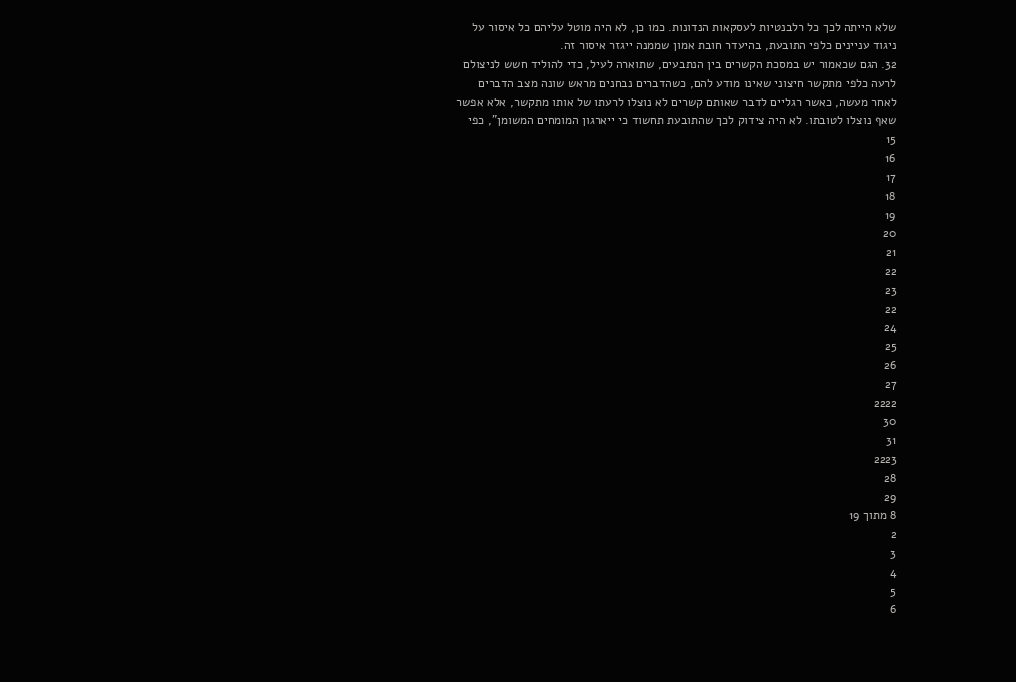שלא הייתה לכך כל רלבנטיות לעסקאות הנדונות. כמו כן, לא היה מוטל עליהם כל איסור על
ניגוד עניינים כלפי התובעת, בהיעדר חובת אמון שממנה ייגזר איסור זה.
32. הגם שכאמור יש במסכת הקשרים בין הנתבעים, שתוארה לעיל, כדי להוליד חשש לניצולם
לרעה כלפי מתקשר חיצוני שאינו מודע להם, כשהדברים נבחנים מראש שונה מצב הדברים
לאחר מעשה, כאשר רגליים לדבר שאותם קשרים לא נוצלו לרעתו של אותו מתקשר, אלא אפשר
שאף נוצלו לטובתו. לא היה צידוק לכך שהתובעת תחשוד כי ייארגון המומחים המשומן", כפי
15
16
17
18
19
20
21
22
23
22
24
25
26
27
2222
30
31
2223
28
29
8 מתוך 19
2
3
4
5
6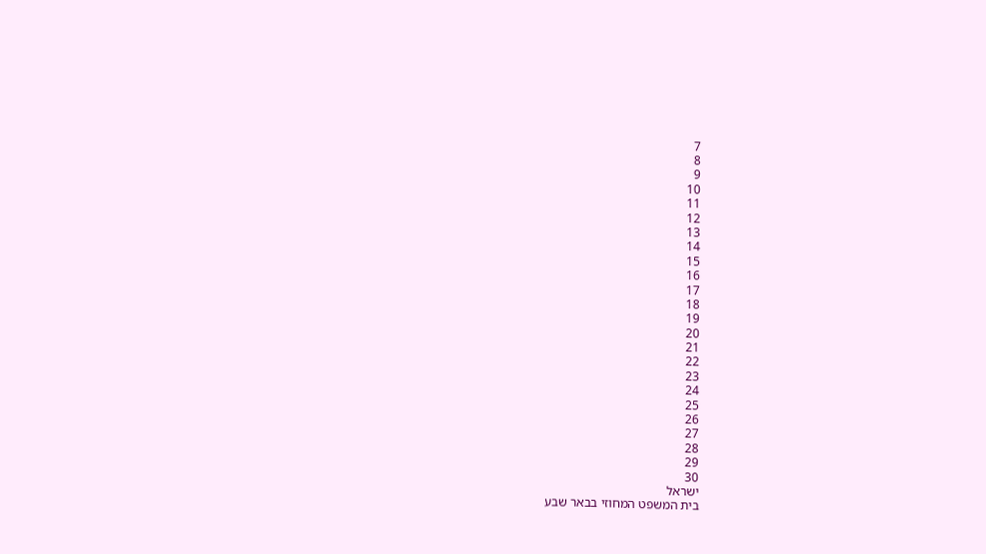7
8
9
10
11
12
13
14
15
16
17
18
19
20
21
22
23
24
25
26
27
28
29
30
ישראל
בית המשפט המחוזי בבאר שבע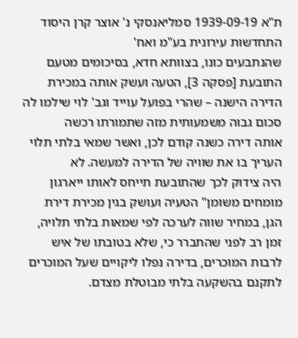ת"א 1939-09-19 סמליאנסקי נ' אוצר קרן היסוד התחדשות עירונית בע"מ ואח'
שהנתבעים כונו, בצוותא חדא, בסיכומים מטעם התובעת [פסקה 3], הטעה ועשק אותה במכירת
הדירה הישנה – שהרי בפועל עוייד וגב' לוי שילמו לה סכום גבוה משמעותית מזה שתמורתו רכשה
אותה דירה כשנה קודם לכן, ואשר שמאי בלתי תלוי העריך בו את שוויה של הדירה למעשה. לא
היה צידוק לכך שהתובעת תייחס לאותו ייארגון מומחים משומן" הטעיה ועושק בגין מכירת דירת
הגן, במחיר שווה לערכה לפי שמאות בלתי תלויה, זמן רב לפני שהתברר כי, שלא בטובתו של איש
לרבות המוכרים, בדירה נפלו ליקויים שעל המוכרים לתקנם בהשקעה בלתי מבוטלת מצדם.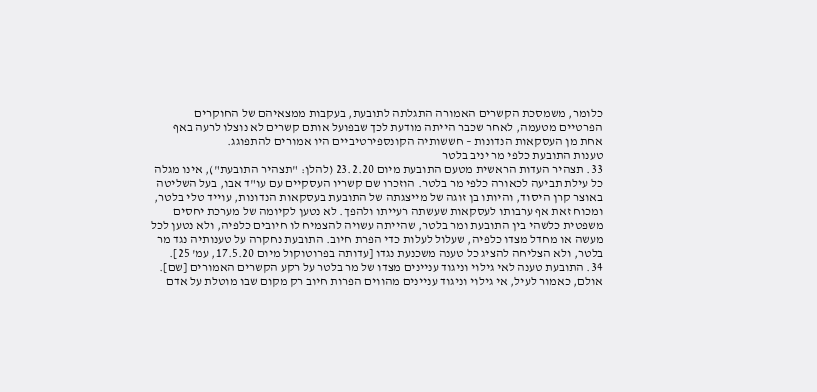כלומר, משמסכת הקשרים האמורה התגלתה לתובעת, בעקבות ממצאיהם של החוקרים
הפרטיים מטעמה, לאחר שכבר הייתה מודעת לכך שבפועל אותם קשרים לא נוצלו לרעה באף
אחת מן העסקאות הנדונות – חששותיה הקונספירטיביים היו אמורים להתפוגג.
טענות התובעת כלפי מר יניב בלטר
33. תצהיר העדות הראשית מטעם התובעת מיום 23.2.20 (להלן: "תצהיר התובעת"), אינו מגלה
כל עילת תביעה לכאורה כלפי מר בלטר. הוזכרו שם קשריו העסקיים עם עו"ד אבו, בעל השליטה
באוצר קרן היסוד, והיותו בן זוגה של מייצגתה של התובעת בעסקאות הנדונות, עוייד טלי בלטר,
ומכוח זאת אף ערבותו לעסקאות שעשתה רעייתו ולהפך. לא נטען לקיומה של מערכת יחסים
משפטית כלשהי בין התובעת ומר בלטר, שהייתה עשויה להצמיח לו חיובים כלפיה, ולא נטען לכל
מעשה או מחדל מצדו כלפיה, שעלול לעלות כדי הפרת חיוב. התובעת נחקרה על טענותיה נגד מר
בלטר, ולא הצליחה להציג כל טענה משכנעת נגדו [עדותה בפרוטוקול מיום 17.5.20, עמ' 25].
34. התובעת טענה לאי גילוי וניגוד עניינים מצדו של מר בלטר על רקע הקשרים האמורים [שם].
אולם, כאמור לעיל, אי גילוי וניגוד עניינים מהווים הפרות חיוב רק מקום שבו מוטלת על אדם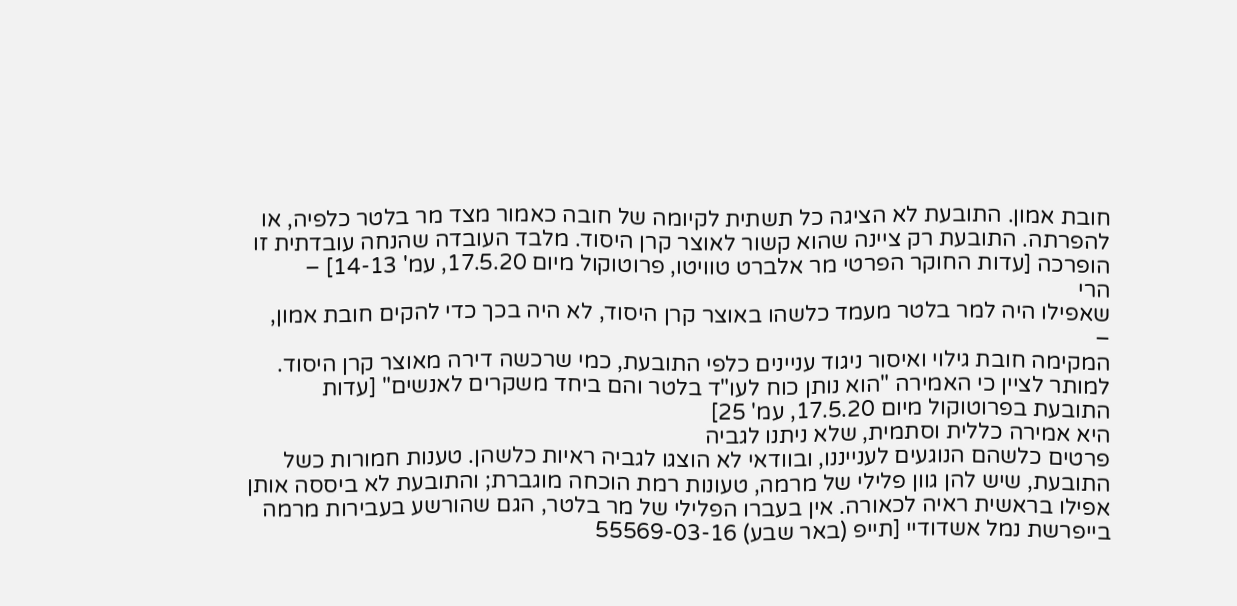חובת אמון. התובעת לא הציגה כל תשתית לקיומה של חובה כאמור מצד מר בלטר כלפיה, או
להפרתה. התובעת רק ציינה שהוא קשור לאוצר קרן היסוד. מלבד העובדה שהנחה עובדתית זו
הופרכה [עדות החוקר הפרטי מר אלברט טוויטו, פרוטוקול מיום 17.5.20, עמ' 14-13] –
הרי
שאפילו היה למר בלטר מעמד כלשהו באוצר קרן היסוד, לא היה בכך כדי להקים חובת אמון,
–
המקימה חובת גילוי ואיסור ניגוד עניינים כלפי התובעת, כמי שרכשה דירה מאוצר קרן היסוד.
למותר לציין כי האמירה "הוא נותן כוח לעו"ד בלטר והם ביחד משקרים לאנשים" [עדות
התובעת בפרוטוקול מיום 17.5.20, עמ' 25]
היא אמירה כללית וסתמית, שלא ניתנו לגביה
פרטים כלשהם הנוגעים לענייננו, ובוודאי לא הוצגו לגביה ראיות כלשהן. טענות חמורות כשל
התובעת, שיש להן גוון פלילי של מרמה, טעונות רמת הוכחה מוגברת; והתובעת לא ביססה אותן
אפילו בראשית ראיה לכאורה. אין בעברו הפלילי של מר בלטר, הגם שהורשע בעבירות מרמה
בייפרשת נמל אשדודיי [תייפ (באר שבע) 55569-03-16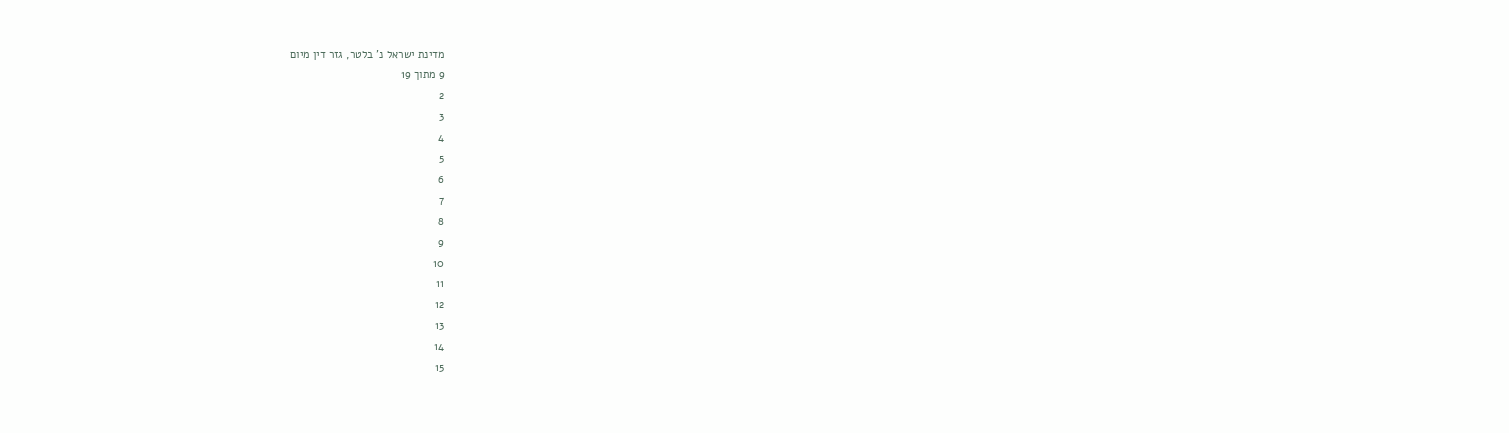מדינת ישראל נ' בלטר, גזר דין מיום
9 מתוך 19
2
3
4
5
6
7
8
9
10
11
12
13
14
15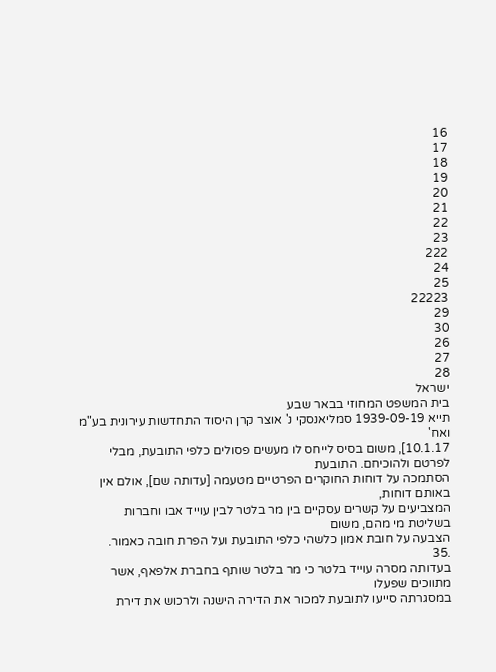16
17
18
19
20
21
22
23
222
24
25
22223
29
30
26
27
28
ישראל
בית המשפט המחוזי בבאר שבע
תייא 1939-09-19 סמליאנסקי נ' אוצר קרן היסוד התחדשות עירונית בע"מ ואח'
10.1.17], משום בסיס לייחס לו מעשים פסולים כלפי התובעת, מבלי לפרטם ולהוכיחם. התובעת
הסתמכה על דוחות החוקרים הפרטיים מטעמה [עדותה שם], אולם אין באותם דוחות,
המצביעים על קשרים עסקיים בין מר בלטר לבין עוייד אבו וחברות בשליטת מי מהם, משום
הצבעה על חובת אמון כלשהי כלפי התובעת ועל הפרת חובה כאמור.
.35
בעדותה מסרה עוייד בלטר כי מר בלטר שותף בחברת אלפאף, אשר מתווכים שפעלו
במסגרתה סייעו לתובעת למכור את הדירה הישנה ולרכוש את דירת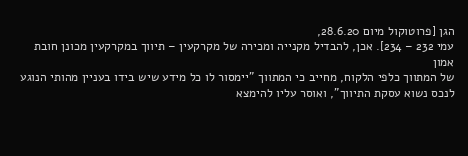הגן [פרוטוקול מיום 28.6.20,
עמי 232 – 234]. אכן, להבדיל מקנייה ומכירה של מקרקעין – תיווך במקרקעין מכונן חובת אמון
של המתווך כלפי הלקוח, מחייב כי המתווך "יימסור לו כל מידע שיש בידו בעניין מהותי הנוגע
לנכס נשוא עסקת התיווך", ואוסר עליו להימצא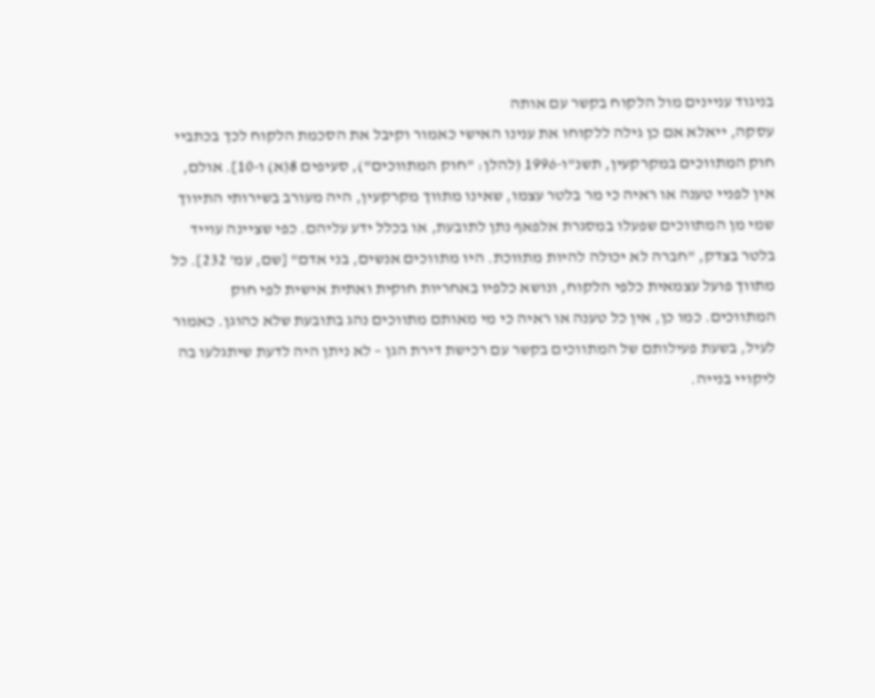בניגוד עניינים מול הלקוח בקשר עם אותה
עסקה, ייאלא אם כן גילה ללקוחו את ענינו האישי כאמור וקיבל את הסכמת הלקוח לכך בכתביי
חוק המתווכים במקרקעין, תשנ"ו-1996 (להלן: "חוק המתווכים"), סעיפים 8(א) ו-10]. אולם,
אין לפניי טענה או ראיה כי מר בלטר עצמו, שאינו מתווך מקרקעין, היה מעורב בשירותי התיווך
שמי מן המתווכים שפעלו במסגרת אלפאף נתן לתובעת, או בכלל ידע עליהם. כפי שציינה עוייד
בלטר בצדק, "חברה לא יכולה להיות מתווכת. היו מתווכים אנשים, בני אדם" [שם, עמ' 232]. כל
מתווך פועל עצמאית כלפי הלקוח, ונושא כלפיו באחריות חוקית ואתית אישית לפי חוק
המתווכים. כמו כן, אין כל טענה או ראיה כי מי מאותם מתווכים נהג בתובעת שלא כהוגן. כאמור
לעיל, בשעת פעילותם של המתווכים בקשר עם רכישת דירת הגן – לא ניתן היה לדעת שיתגלעו בה
ליקויי בנייה.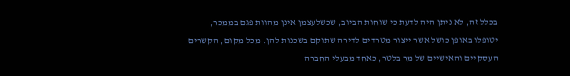בכלל זה, לא ניתן היה לדעת כי שוחות הביוב, שכשלעצמן אינן מהוות פגם בממכר,
יטופלו באופן כושל אשר ייצור מטרדים לדירה שתוקם בשכנות להן. מכל מקום, הקשרים
העסקיים והאישיים של מר בלטר, כאחד מבעלי החברה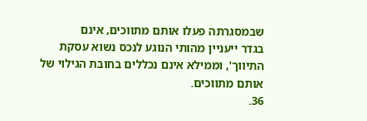שבמסגרתה פעלו אותם מתווכים, אינם
בגדר ייעניין מהותי הנוגע לנכס נשוא עסקת התיווך', וממילא אינם נכללים בחובת הגילוי של
אותם מתווכים.
36.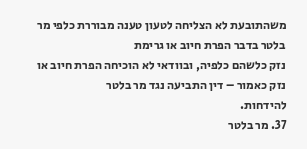משהתובעת לא הצליחה לטעון טענה מבוררת כלפי מר בלטר בדבר הפרת חיוב או גרימת
נזק כלשהם כלפיה, ובוודאי לא הוכיחה הפרת חיוב או נזק כאמור – דין התביעה נגד מר בלטר
להידחות.
37. מר בלטר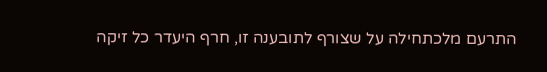התרעם מלכתחילה על שצורף לתובענה זו, חרף היעדר כל זיקה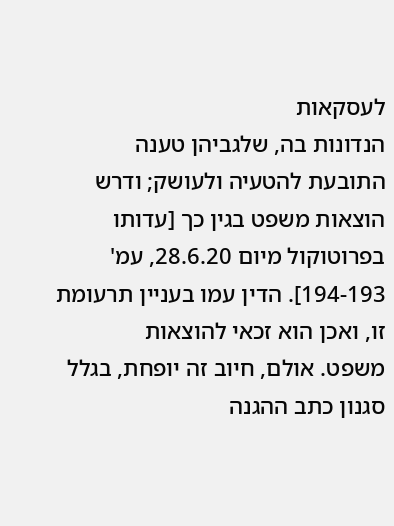לעסקאות
הנדונות בה, שלגביהן טענה התובעת להטעיה ולעושק; ודרש הוצאות משפט בגין כך [עדותו
בפרוטוקול מיום 28.6.20, עמ' 194-193]. הדין עמו בעניין תרעומת זו, ואכן הוא זכאי להוצאות
משפט. אולם, חיוב זה יופחת, בגלל סגנון כתב ההגנה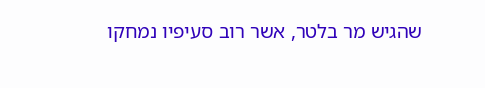שהגיש מר בלטר, אשר רוב סעיפיו נמחקו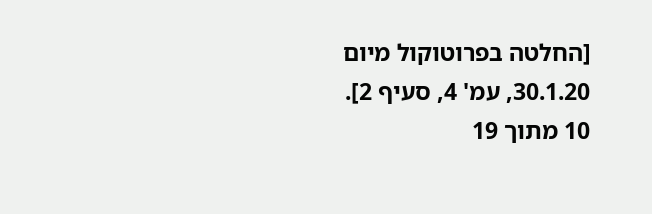[החלטה בפרוטוקול מיום 30.1.20, עמ' 4, סעיף 2].
10 מתוך 19